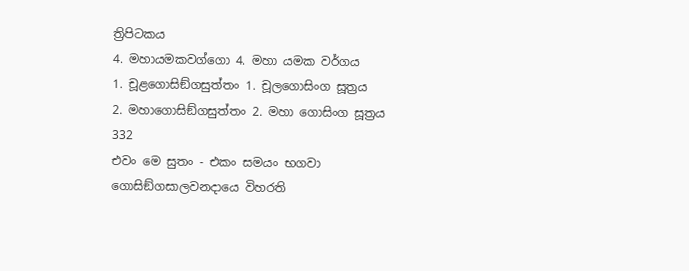ත්‍රිපිටකය
4. මහායමකවග්ගො 4. මහා යමක වර්ගය
1. චූළගොසිඞ්ගසුත්තං 1. චූලගොසිංග සූත්‍රය
2. මහාගොසිඞ්ගසුත්තං 2. මහා ගොසිංග සූත්‍රය
332
එවං මෙ සුතං - එකං සමයං භගවා ගොසිඞ්ගසාලවනදායෙ විහරති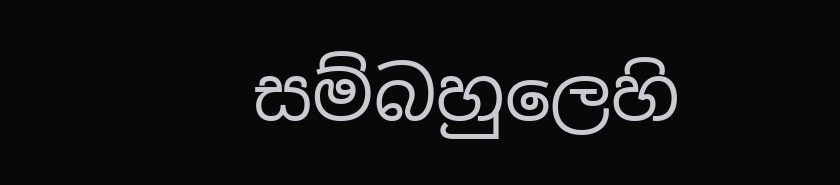සම්බහුලෙහි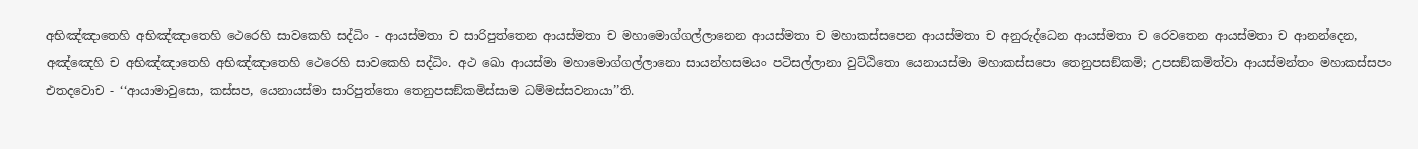අභිඤ්ඤාතෙහි අභිඤ්ඤාතෙහි ථෙරෙහි සාවකෙහි සද්ධිං - ආයස්මතා ච සාරිපුත්තෙන ආයස්මතා ච මහාමොග්ගල්ලානෙන ආයස්මතා ච මහාකස්සපෙන ආයස්මතා ච අනුරුද්ධෙන ආයස්මතා ච රෙවතෙන ආයස්මතා ච ආනන්දෙන, අඤ්ඤෙහි ච අභිඤ්ඤාතෙහි අභිඤ්ඤාතෙහි ථෙරෙහි සාවකෙහි සද්ධිං. අථ ඛො ආයස්මා මහාමොග්ගල්ලානො සායන්හසමයං පටිසල්ලානා වුට්ඨිතො යෙනායස්මා මහාකස්සපො තෙනුපසඞ්කමි; උපසඞ්කමිත්වා ආයස්මන්තං මහාකස්සපං එතදවොච - ‘‘ආයාමාවුසො, කස්සප, යෙනායස්මා සාරිපුත්තො තෙනුපසඞ්කමිස්සාම ධම්මස්සවනායා’’ති.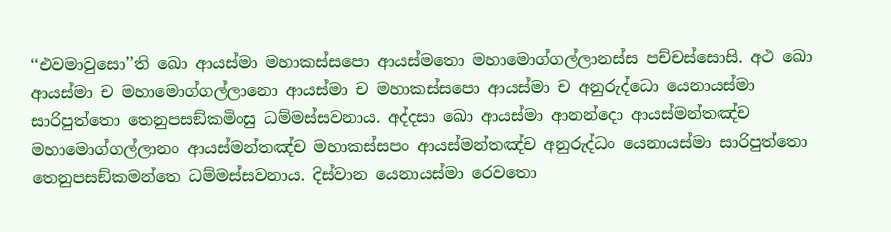‘‘එවමාවුසො’’ති ඛො ආයස්මා මහාකස්සපො ආයස්මතො මහාමොග්ගල්ලානස්ස පච්චස්සොසි. අථ ඛො ආයස්මා ච මහාමොග්ගල්ලානො ආයස්මා ච මහාකස්සපො ආයස්මා ච අනුරුද්ධො යෙනායස්මා සාරිපුත්තො තෙනුපසඞ්කමිංසු ධම්මස්සවනාය. අද්දසා ඛො ආයස්මා ආනන්දො ආයස්මන්තඤ්ච මහාමොග්ගල්ලානං ආයස්මන්තඤ්ච මහාකස්සපං ආයස්මන්තඤ්ච අනුරුද්ධං යෙනායස්මා සාරිපුත්තො තෙනුපසඞ්කමන්තෙ ධම්මස්සවනාය. දිස්වාන යෙනායස්මා රෙවතො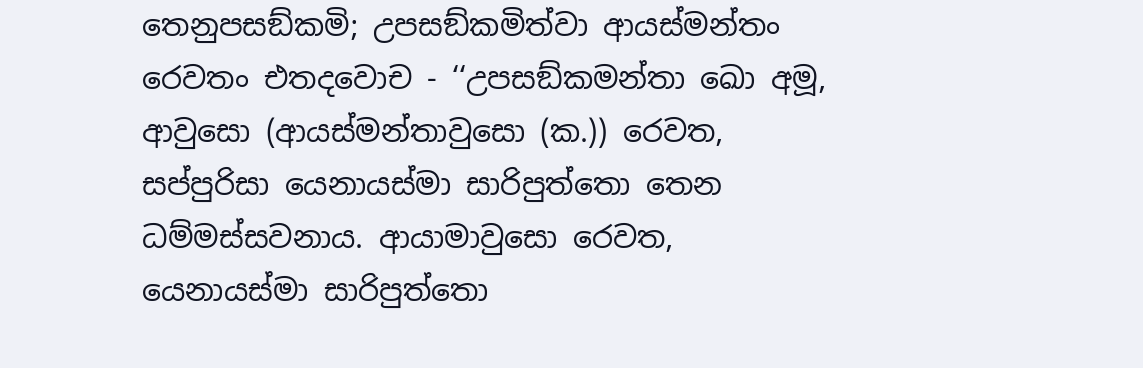තෙනුපසඞ්කමි; උපසඞ්කමිත්වා ආයස්මන්තං රෙවතං එතදවොච - ‘‘උපසඞ්කමන්තා ඛො අමූ, ආවුසො (ආයස්මන්තාවුසො (ක.)) රෙවත, සප්පුරිසා යෙනායස්මා සාරිපුත්තො තෙන ධම්මස්සවනාය. ආයාමාවුසො රෙවත, යෙනායස්මා සාරිපුත්තො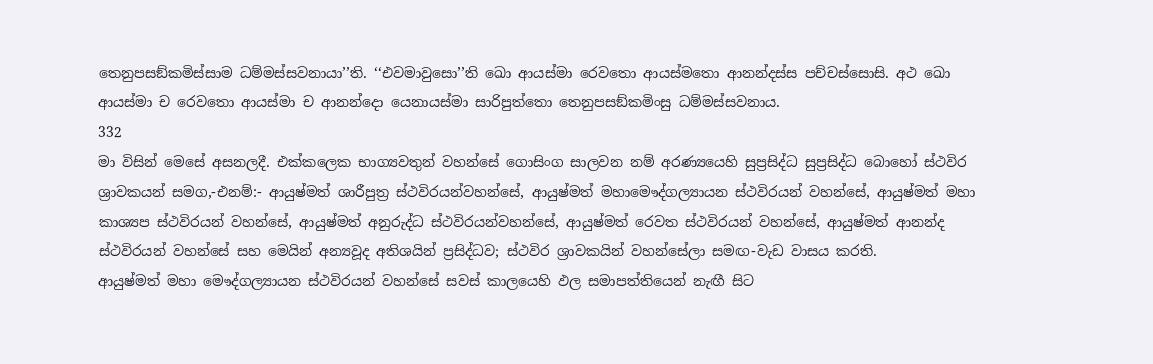තෙනුපසඞ්කමිස්සාම ධම්මස්සවනායා’’ති. ‘‘එවමාවුසො’’ති ඛො ආයස්මා රෙවතො ආයස්මතො ආනන්දස්ස පච්චස්සොසි. අථ ඛො ආයස්මා ච රෙවතො ආයස්මා ච ආනන්දො යෙනායස්මා සාරිපුත්තො තෙනුපසඞ්කමිංසු ධම්මස්සවනාය.
332
මා විසින් මෙසේ අසනලදී. එක්කලෙක භාග්‍යවතුන් වහන්සේ ගොසිංග සාලවන නම් අරණ්‍යයෙහි සුප්‍රසිද්ධ සුප්‍රසිද්ධ බොහෝ ස්ථවිර ශ්‍රාවකයන් සමග,-එනම්:- ආයුෂ්මත් ශාරීපුත්‍ර ස්ථවිරයන්වහන්සේ, ආයුෂ්මත් මහාමෞද්ගල්‍යායන ස්ථවිරයන් වහන්සේ, ආයුෂ්මත් මහා කාශ්‍යප ස්ථවිරයන් වහන්සේ, ආයුෂ්මත් අනුරුද්ධ ස්ථවිරයන්වහන්සේ, ආයුෂ්මත් රෙවත ස්ථවිරයන් වහන්සේ, ආයුෂ්මත් ආනන්ද ස්ථවිරයන් වහන්සේ සහ මෙයින් අන්‍යවූද අතිශයින් ප්‍රසිද්ධව; ස්ථවිර ශ්‍රාවකයින් වහන්සේලා සමඟ-වැඩ වාසය කරති.
ආයුෂ්මත් මහා මෞද්ගල්‍යායන ස්ථවිරයන් වහන්සේ සවස් කාලයෙහි ඵල සමාපත්තියෙන් නැඟී සිට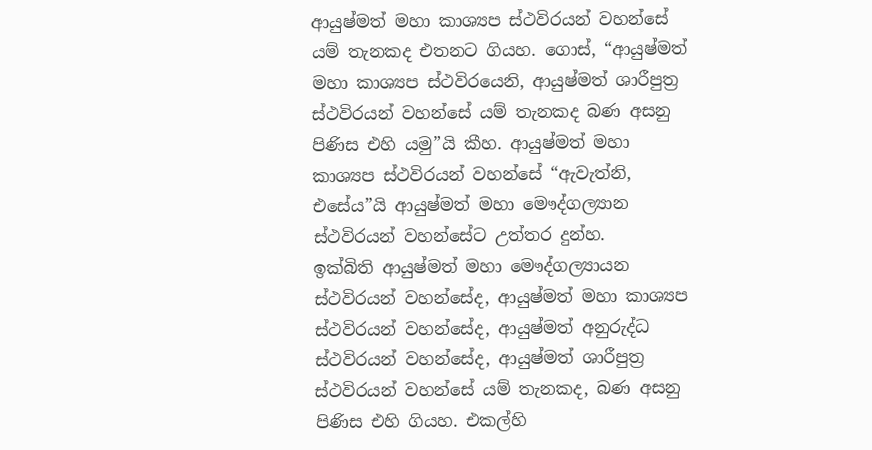ආයුෂ්මත් මහා කාශ්‍යප ස්ථවිරයන් වහන්සේ යම් තැනකද එතනට ගියහ. ගොස්, “ආයුෂ්මත් මහා කාශ්‍යප ස්ථවිරයෙනි, ආයුෂ්මත් ශාරීපුත්‍ර ස්ථවිරයන් වහන්සේ යම් තැනකද බණ අසනු පිණිස එහි යමු”යි කීහ. ආයුෂ්මත් මහා කාශ්‍යප ස්ථවිරයන් වහන්සේ “ඇවැත්නි, එසේය”යි ආයුෂ්මත් මහා මෞද්ගල්‍යාන ස්ථවිරයන් වහන්සේට උත්තර දුන්හ.
ඉක්බිති ආයුෂ්මත් මහා මෞද්ගල්‍යායන ස්ථවිරයන් වහන්සේද, ආයුෂ්මත් මහා කාශ්‍යප ස්ථවිරයන් වහන්සේද, ආයුෂ්මත් අනුරුද්ධ ස්ථවිරයන් වහන්සේද, ආයුෂ්මත් ශාරීපුත්‍ර ස්ථවිරයන් වහන්සේ යම් තැනකද, බණ අසනු පිණිස එහි ගියහ. එකල්හි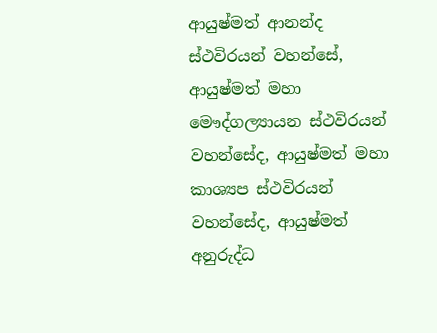ආයුෂ්මත් ආනන්ද ස්ථවිරයන් වහන්සේ, ආයුෂ්මත් මහා මෞද්ගල්‍යායන ස්ථවිරයන් වහන්සේද, ආයුෂ්මත් මහා කාශ්‍යප ස්ථවිරයන් වහන්සේද, ආයුෂ්මත් අනුරුද්ධ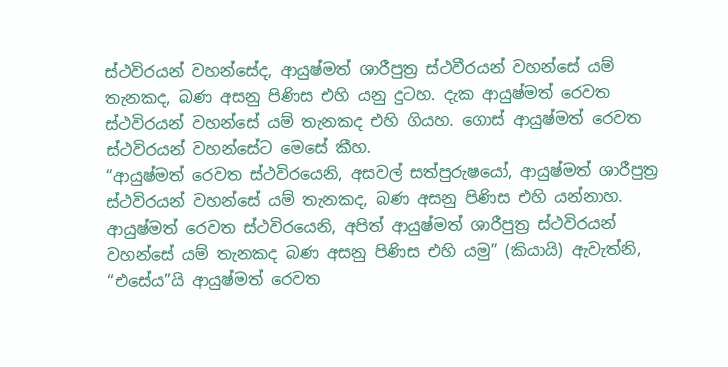ස්ථවිරයන් වහන්සේද, ආයුෂ්මත් ශාරීපුත්‍ර ස්ථවීරයන් වහන්සේ යම් තැනකද, බණ අසනු පිණිස එහි යනු දුටහ. දැක ආයුෂ්මත් රෙවත ස්ථවිරයන් වහන්සේ යම් තැනකද එහි ගියහ. ගොස් ආයුෂ්මත් රෙවත ස්ථවිරයන් වහන්සේට මෙසේ කීහ.
“ආයුෂ්මත් රෙවත ස්ථවිරයෙනි, අසවල් සත්පුරුෂයෝ, ආයුෂ්මත් ශාරීපුත්‍ර ස්ථවිරයන් වහන්සේ යම් තැනකද, බණ අසනු පිණිස එහි යන්නාහ. ආයුෂ්මත් රෙවත ස්ථවිරයෙනි, අපිත් ආයුෂ්මත් ශාරීපුත්‍ර ස්ථවිරයන් වහන්සේ යම් තැනකද බණ අසනු පිණිස එහි යමු” (කියායි) ඇවැත්නි, “එසේය”යි ආයුෂ්මත් රෙවත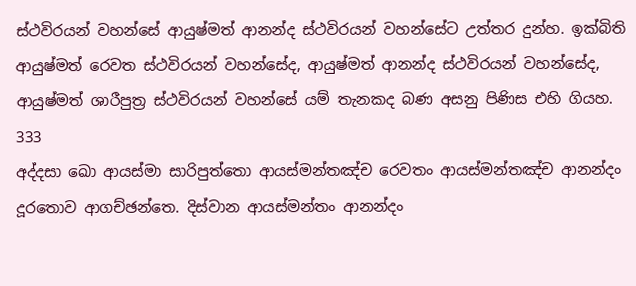ස්ථවිරයන් වහන්සේ ආයුෂ්මත් ආනන්ද ස්ථවිරයන් වහන්සේට උත්තර දුන්හ. ඉක්බිති ආයුෂ්මත් රෙවත ස්ථවිරයන් වහන්සේද, ආයුෂ්මත් ආනන්ද ස්ථවිරයන් වහන්සේද, ආයුෂ්මත් ශාරීපුත්‍ර ස්ථවිරයන් වහන්සේ යම් තැනකද බණ අසනු පිණිස එහි ගියහ.
333
අද්දසා ඛො ආයස්මා සාරිපුත්තො ආයස්මන්තඤ්ච රෙවතං ආයස්මන්තඤ්ච ආනන්දං දූරතොව ආගච්ඡන්තෙ. දිස්වාන ආයස්මන්තං ආනන්දං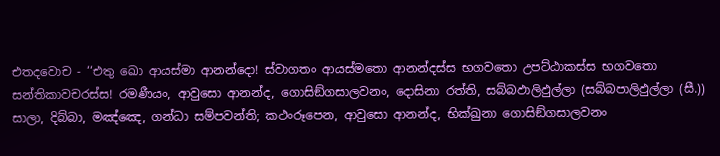එතදවොච - ‘‘එතු ඛො ආයස්මා ආනන්දො! ස්වාගතං ආයස්මතො ආනන්දස්ස භගවතො උපට්ඨාකස්ස භගවතො සන්තිකාවචරස්ස! රමණීයං, ආවුසො ආනන්ද, ගොසිඞ්ගසාලවනං, දොසිනා රත්ති, සබ්බඵාලිඵුල්ලා (සබ්බපාලිඵුල්ලා (සී.)) සාලා, දිබ්බා, මඤ්ඤෙ, ගන්ධා සම්පවන්ති; කථංරූපෙන, ආවුසො ආනන්ද, භික්ඛුනා ගොසිඞ්ගසාලවනං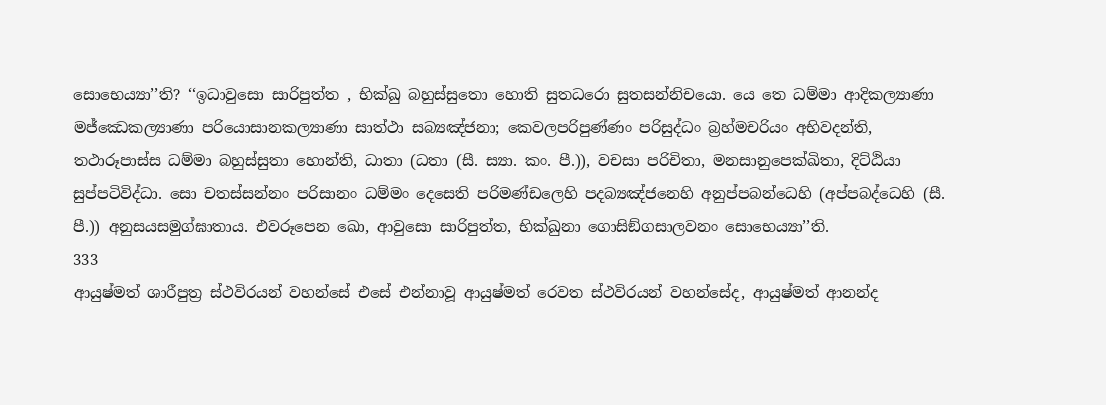සොභෙය්‍යා’’ති? ‘‘ඉධාවුසො සාරිපුත්ත , භික්ඛු බහුස්සුතො හොති සුතධරො සුතසන්නිචයො. යෙ තෙ ධම්මා ආදිකල්‍යාණා මජ්ඣෙකල්‍යාණා පරියොසානකල්‍යාණා සාත්ථා සබ්‍යඤ්ජනා; කෙවලපරිපුණ්ණං පරිසුද්ධං බ්‍රහ්මචරියං අභිවදන්ති, තථාරූපාස්ස ධම්මා බහුස්සුතා හොන්ති, ධාතා (ධතා (සී. ස්‍යා. කං. පී.)), වචසා පරිචිතා, මනසානුපෙක්ඛිතා, දිට්ඨියා සුප්පටිවිද්ධා. සො චතස්සන්නං පරිසානං ධම්මං දෙසෙති පරිමණ්ඩලෙහි පදබ්‍යඤ්ජනෙහි අනුප්පබන්ධෙහි (අප්පබද්ධෙහි (සී. පී.)) අනුසයසමුග්ඝාතාය. එවරූපෙන ඛො, ආවුසො සාරිපුත්ත, භික්ඛුනා ගොසිඞ්ගසාලවනං සොභෙය්‍යා’’ති.
333
ආයුෂ්මත් ශාරීපුත්‍ර ස්ථවිරයන් වහන්සේ එසේ එන්නාවූ ආයුෂ්මත් රෙවත ස්ථවිරයන් වහන්සේද, ආයුෂ්මත් ආනන්ද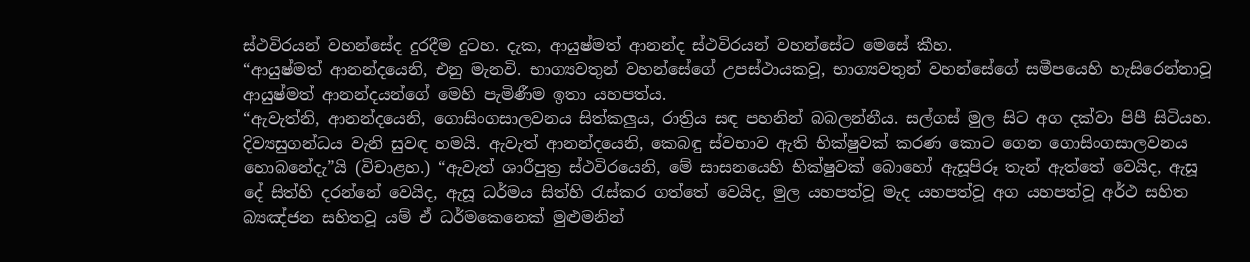ස්ථවිරයන් වහන්සේද දුරදීම දුටහ. දැක, ආයුෂ්මත් ආනන්ද ස්ථවිරයන් වහන්සේට මෙසේ කීහ.
“ආයුෂ්මත් ආනන්දයෙනි, එනු මැනවි. භාග්‍යවතුන් වහන්සේගේ උපස්ථායකවූ, භාග්‍යවතුන් වහන්සේගේ සමීපයෙහි හැසිරෙන්නාවූ ආයුෂ්මත් ආනන්දයන්ගේ මෙහි පැමිණීම ඉතා යහපත්ය.
“ඇවැත්නි, ආනන්දයෙනි, ගොසිංගසාලවනය සිත්කලුය, රාත්‍රිය සඳ පහනින් බබලන්නීය. සල්ගස් මුල සිට අග දක්වා පිපී සිටියහ. දිව්‍යසුගන්ධය වැනි සුවඳ හමයි. ඇවැත් ආනන්දයෙනි, කෙබඳු ස්වභාව ඇති භික්ෂුවක් කරණ කොට ගෙන ගොසිංගසාලවනය හොබනේදැ”යි (විචාළහ.) “ඇවැත් ශාරීපුත්‍ර ස්ථවිරයෙනි, මේ සාසනයෙහි භික්ෂුවක් බොහෝ ඇසූපිරූ තැන් ඇත්තේ වෙයිද, ඇසූ දේ සිත්හි දරන්නේ වෙයිද, ඇසූ ධර්මය සිත්හි රැස්කර ගත්තේ වෙයිද, මුල යහපත්වූ මැද යහපත්වූ අග යහපත්වූ අර්ථ සහිත බ්‍යඤ්ජන සහිතවූ යම් ඒ ධර්මකෙනෙක් මුළුමනින්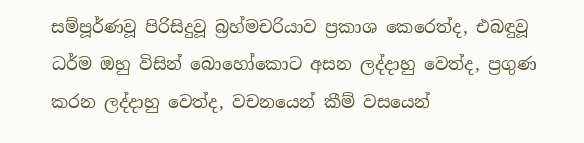සම්පූර්ණවූ පිරිසිදුවූ බ්‍රහ්මචරියාව ප්‍රකාශ කෙරෙත්ද, එබඳුවූ ධර්ම ඔහු විසින් බොහෝකොට අසන ලද්දාහු වෙත්ද, ප්‍රගුණ කරන ලද්දාහු වෙත්ද, වචනයෙන් කීම් වසයෙන්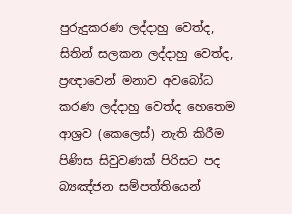පුරුදුකරණ ලද්දාහු වෙත්ද, සිතින් සලකන ලද්දාහු වෙත්ද, ප්‍රඥාවෙන් මනාව අවබෝධ කරණ ලද්දාහු වෙත්ද හෙතෙම ආශ්‍රව (කෙලෙස්) නැති කිරීම පිණිස සිවුවණක් පිරිසට පද බ්‍යඤ්ජන සම්පත්තියෙන්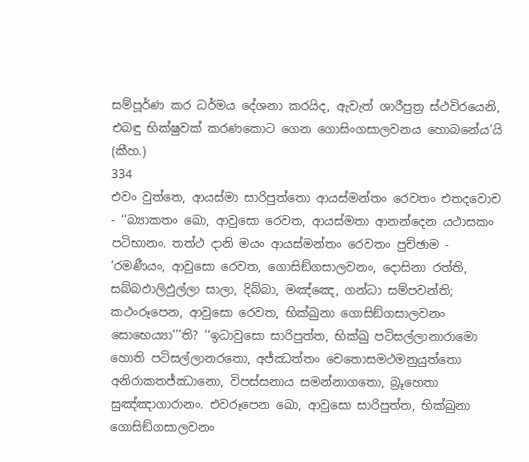සම්පූර්ණ කර ධර්මය දේශනා කරයිද, ඇවැත් ශාරීපුත්‍ර ස්ථවිරයෙනි, එබඳු භික්ෂුවක් කරණකොට ගෙන ගොසිංගසාලවනය හොබනේය’යි (කීහ.)
334
එවං වුත්තෙ, ආයස්මා සාරිපුත්තො ආයස්මන්තං රෙවතං එතදවොච - ‘‘බ්‍යාකතං ඛො, ආවුසො රෙවත, ආයස්මතා ආනන්දෙන යථාසකං පටිභානං. තත්ථ දානි මයං ආයස්මන්තං රෙවතං පුච්ඡාම - ‘රමණීයං, ආවුසො රෙවත, ගොසිඞ්ගසාලවනං, දොසිනා රත්ති, සබ්බඵාලිඵුල්ලා සාලා, දිබ්බා, මඤ්ඤෙ, ගන්ධා සම්පවන්ති; කථංරූපෙන, ආවුසො රෙවත, භික්ඛුනා ගොසිඞ්ගසාලවනං සොභෙය්‍යා’’’ති? ‘‘ඉධාවුසො සාරිපුත්ත, භික්ඛු පටිසල්ලානාරාමො හොති පටිසල්ලානරතො, අජ්ඣත්තං චෙතොසමථමනුයුත්තො අනිරාකතජ්ඣානො, විපස්සනාය සමන්නාගතො, බ්‍රූහෙතා සුඤ්ඤාගාරානං. එවරූපෙන ඛො, ආවුසො සාරිපුත්ත, භික්ඛුනා ගොසිඞ්ගසාලවනං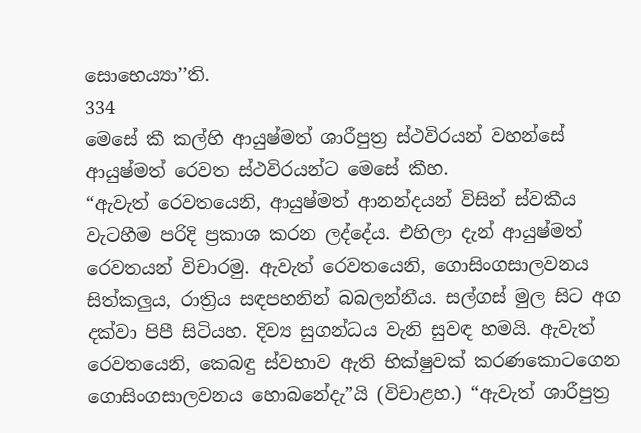සොභෙය්‍යා’’ති.
334
මෙසේ කී කල්හි ආයුෂ්මත් ශාරීපුත්‍ර ස්ථවිරයන් වහන්සේ ආයුෂ්මත් රෙවත ස්ථවිරයන්ට මෙසේ කීහ.
“ඇවැත් රෙවතයෙනි, ආයුෂ්මත් ආනන්දයන් විසින් ස්වකීය වැටහීම පරිදි ප්‍රකාශ කරන ලද්දේය. එහිලා දැන් ආයුෂ්මත් රෙවතයන් විචාරමු. ඇවැත් රෙවතයෙනි, ගොසිංගසාලවනය සිත්කලුය, රාත්‍රිය සඳපහනින් බබලන්නීය. සල්ගස් මුල සිට අග දක්වා පිපී සිටියහ. දිව්‍ය සුගන්ධය වැනි සුවඳ හමයි. ඇවැත් රෙවතයෙනි, කෙබඳු ස්වභාව ඇති භික්ෂුවක් කරණකොටගෙන ගොසිංගසාලවනය හොබනේදැ”යි (විචාළහ.) “ඇවැත් ශාරීපුත්‍ර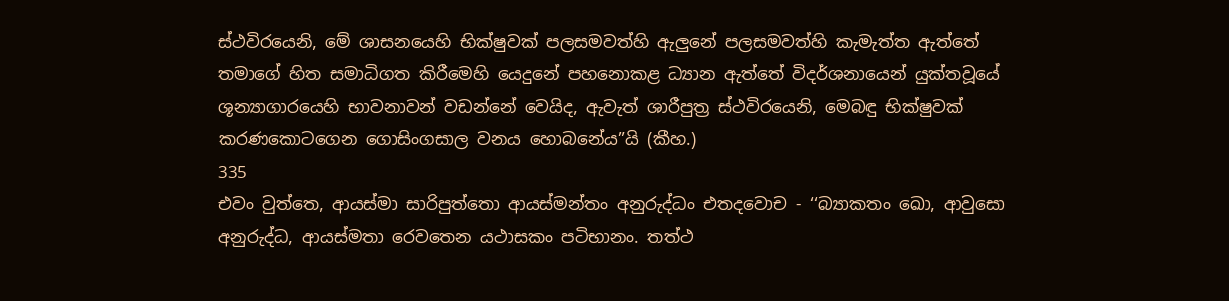ස්ථවිරයෙනි, මේ ශාසනයෙහි භික්ෂුවක් පලසමවත්හි ඇලුනේ පලසමවත්හි කැමැත්ත ඇත්තේ තමාගේ හිත සමාධිගත කිරීමෙහි යෙදුනේ පහනොකළ ධ්‍යාන ඇත්තේ විදර්ශනායෙන් යුක්තවූයේ ශූන්‍යාගාරයෙහි භාවනාවන් වඩන්නේ වෙයිද, ඇවැත් ශාරීපුත්‍ර ස්ථවිරයෙනි, මෙබඳු භික්ෂුවක් කරණකොටගෙන ගොසිංගසාල වනය හොබනේය”යි (කීහ.)
335
එවං වුත්තෙ, ආයස්මා සාරිපුත්තො ආයස්මන්තං අනුරුද්ධං එතදවොච - ‘‘බ්‍යාකතං ඛො, ආවුසො අනුරුද්ධ, ආයස්මතා රෙවතෙන යථාසකං පටිභානං. තත්ථ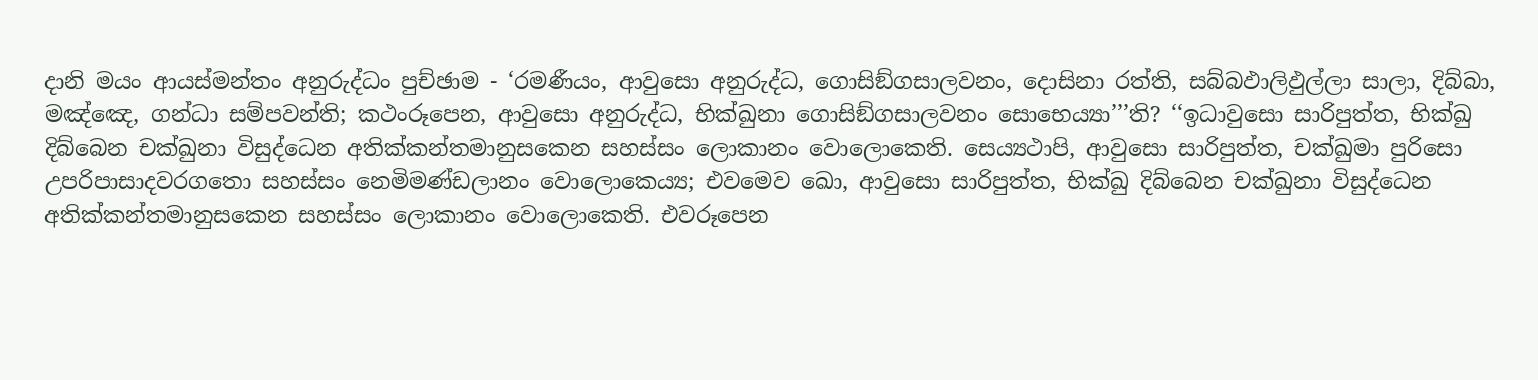දානි මයං ආයස්මන්තං අනුරුද්ධං පුච්ඡාම - ‘රමණීයං, ආවුසො අනුරුද්ධ, ගොසිඞ්ගසාලවනං, දොසිනා රත්ති, සබ්බඵාලිඵුල්ලා සාලා, දිබ්බා, මඤ්ඤෙ, ගන්ධා සම්පවන්ති; කථංරූපෙන, ආවුසො අනුරුද්ධ, භික්ඛුනා ගොසිඞ්ගසාලවනං සොභෙය්‍යා’’’ති? ‘‘ඉධාවුසො සාරිපුත්ත, භික්ඛු දිබ්බෙන චක්ඛුනා විසුද්ධෙන අතික්කන්තමානුසකෙන සහස්සං ලොකානං වොලොකෙති. සෙය්‍යථාපි, ආවුසො සාරිපුත්ත, චක්ඛුමා පුරිසො උපරිපාසාදවරගතො සහස්සං නෙමිමණ්ඩලානං වොලොකෙය්‍ය; එවමෙව ඛො, ආවුසො සාරිපුත්ත, භික්ඛු දිබ්බෙන චක්ඛුනා විසුද්ධෙන අතික්කන්තමානුසකෙන සහස්සං ලොකානං වොලොකෙති. එවරූපෙන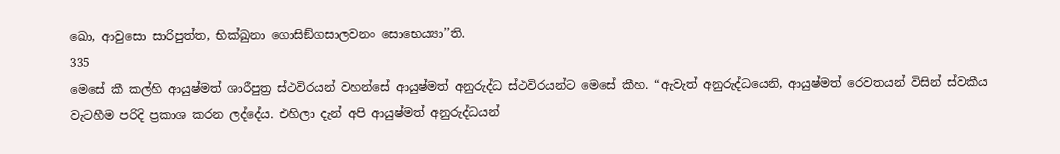ඛො, ආවුසො සාරිපුත්ත, භික්ඛුනා ගොසිඞ්ගසාලවනං සොභෙය්‍යා’’ති.
335
මෙසේ කී කල්හි ආයුෂ්මත් ශාරීපුත්‍ර ස්ථවිරයන් වහන්සේ ආයුෂ්මත් අනුරුද්ධ ස්ථවිරයන්ට මෙසේ කීහ. “ඇවැත් අනුරුද්ධයෙනි, ආයුෂ්මත් රෙවතයන් විසින් ස්වකීය වැටහීම පරිදි ප්‍රකාශ කරන ලද්දේය. එහිලා දැන් අපි ආයුෂ්මත් අනුරුද්ධයන්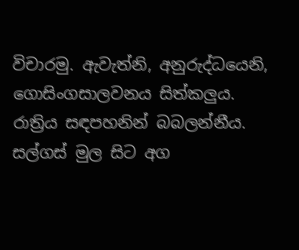විචාරමු. ඇවැත්නි, අනුරුද්ධයෙනි, ගොසිංගසාලවනය සිත්කලුය. රාත්‍රිය සඳපහනින් බබලන්නීය. සල්ගස් මුල සිට අග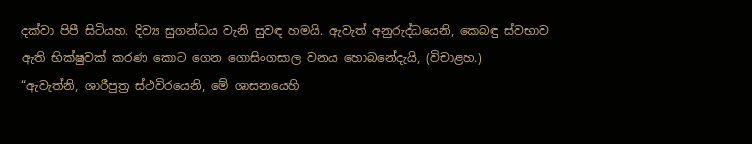දක්වා පිපී සිටියහ. දිව්‍ය සුගන්ධය වැනි සුවඳ හමයි. ඇවැත් අනුරුද්ධයෙනි, කෙබඳු ස්වභාව ඇති භික්ෂුවක් කරණ කොට ගෙන ගොසිංගසාල වනය හොබනේදැයි, (විචාළහ.)
“ඇවැත්නි, ශාරීපුත්‍ර ස්ථවිරයෙනි, මේ ශාසනයෙහි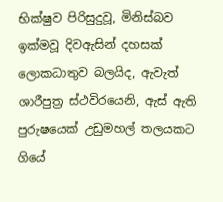භික්ෂුව පිරිසුදුවූ, මිනිස්බව ඉක්මවූ දිවඇසින් දහසක් ලොකධාතුව බලයිද, ඇවැත් ශාරීපුත්‍ර ස්ථවිරයෙනි, ඇස් ඇති පුරුෂයෙක් උඩුමහල් තලයකට ගියේ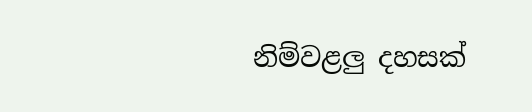නිම්වළලු දහසක්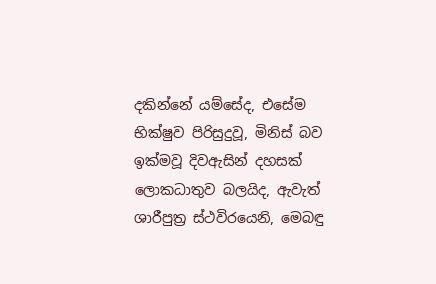දකින්නේ යම්සේද, එසේම භික්ෂුව පිරිසුදුවූ, මිනිස් බව ඉක්මවූ දිවඇසින් දහසක් ලොකධාතුව බලයිද, ඇවැත් ශාරීපුත්‍ර ස්ථවිරයෙනි, මෙබඳු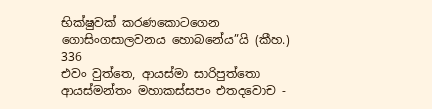භික්ෂුවක් කරණකොටගෙන ගොසිංගසාලවනය හොබනේය”යි (කීහ.)
336
එවං වුත්තෙ, ආයස්මා සාරිපුත්තො ආයස්මන්තං මහාකස්සපං එතදවොච -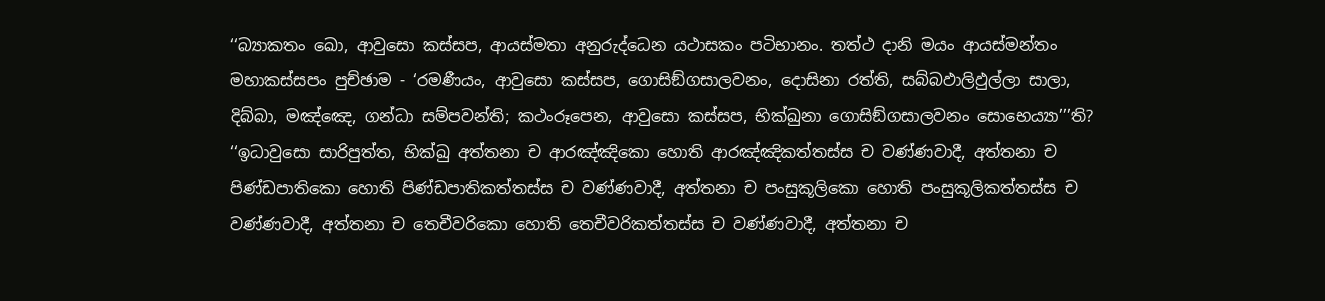‘‘බ්‍යාකතං ඛො, ආවුසො කස්සප, ආයස්මතා අනුරුද්ධෙන යථාසකං පටිභානං. තත්ථ දානි මයං ආයස්මන්තං මහාකස්සපං පුච්ඡාම - ‘රමණීයං, ආවුසො කස්සප, ගොසිඞ්ගසාලවනං, දොසිනා රත්ති, සබ්බඵාලිඵුල්ලා සාලා, දිබ්බා, මඤ්ඤෙ, ගන්ධා සම්පවන්ති; කථංරූපෙන, ආවුසො කස්සප, භික්ඛුනා ගොසිඞ්ගසාලවනං සොභෙය්‍යා’’’ති? ‘‘ඉධාවුසො සාරිපුත්ත, භික්ඛු අත්තනා ච ආරඤ්ඤිකො හොති ආරඤ්ඤිකත්තස්ස ච වණ්ණවාදී, අත්තනා ච පිණ්ඩපාතිකො හොති පිණ්ඩපාතිකත්තස්ස ච වණ්ණවාදී, අත්තනා ච පංසුකූලිකො හොති පංසුකූලිකත්තස්ස ච වණ්ණවාදී, අත්තනා ච තෙචීවරිකො හොති තෙචීවරිකත්තස්ස ච වණ්ණවාදී, අත්තනා ච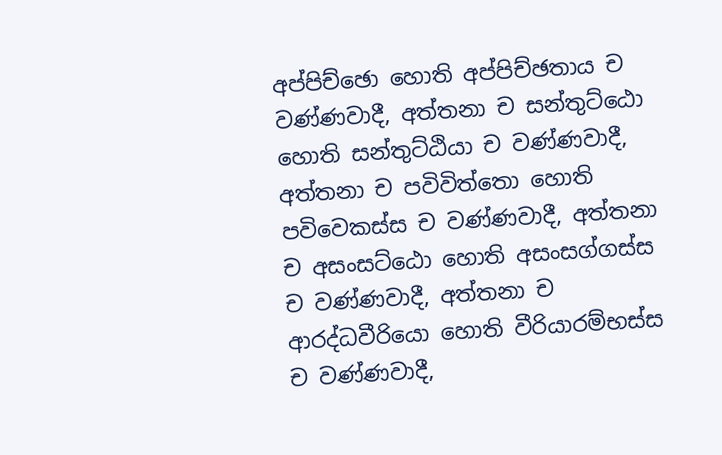අප්පිච්ඡො හොති අප්පිච්ඡතාය ච වණ්ණවාදී, අත්තනා ච සන්තුට්ඨො හොති සන්තුට්ඨියා ච වණ්ණවාදී, අත්තනා ච පවිවිත්තො හොති පවිවෙකස්ස ච වණ්ණවාදී, අත්තනා ච අසංසට්ඨො හොති අසංසග්ගස්ස ච වණ්ණවාදී, අත්තනා ච ආරද්ධවීරියො හොති වීරියාරම්භස්ස ච වණ්ණවාදී,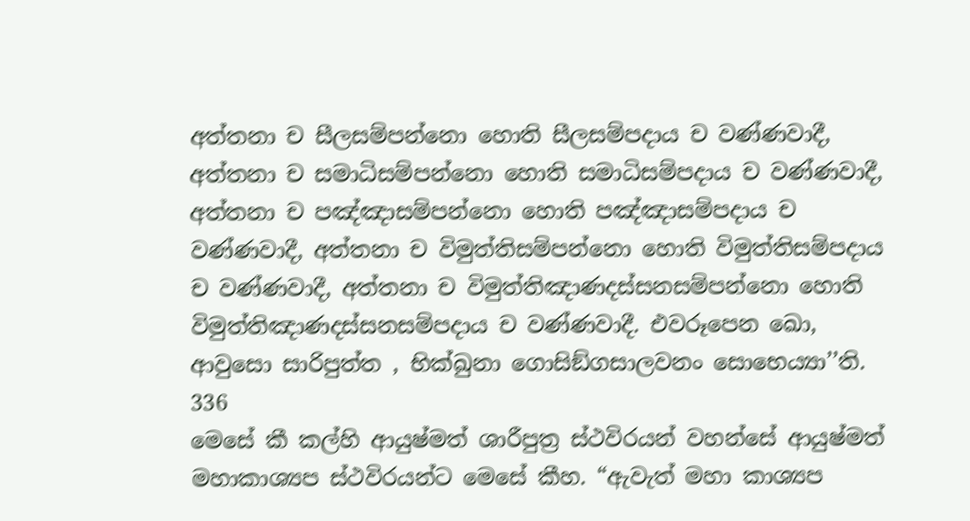අත්තනා ච සීලසම්පන්නො හොති සීලසම්පදාය ච වණ්ණවාදී, අත්තනා ච සමාධිසම්පන්නො හොති සමාධිසම්පදාය ච වණ්ණවාදී, අත්තනා ච පඤ්ඤාසම්පන්නො හොති පඤ්ඤාසම්පදාය ච වණ්ණවාදී, අත්තනා ච විමුත්තිසම්පන්නො හොති විමුත්තිසම්පදාය ච වණ්ණවාදී, අත්තනා ච විමුත්තිඤාණදස්සනසම්පන්නො හොති විමුත්තිඤාණදස්සනසම්පදාය ච වණ්ණවාදී. එවරූපෙන ඛො, ආවුසො සාරිපුත්ත , භික්ඛුනා ගොසිඞ්ගසාලවනං සොභෙය්‍යා’’ති.
336
මෙසේ කී කල්හි ආයුෂ්මත් ශාරීපුත්‍ර ස්ථවිරයන් වහන්සේ ආයුෂ්මත් මහාකාශ්‍යප ස්ථවිරයන්ට මෙසේ කීහ. “ඇවැත් මහා කාශ්‍යප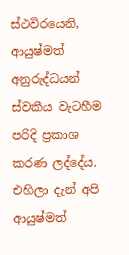ස්ථවිරයෙනි, ආයුෂ්මත් අනුරුද්ධයන් ස්වකීය වැටහීම පරිදි ප්‍රකාශ කරණ ලද්දේය. එහිලා දැන් අපි ආයුෂ්මත්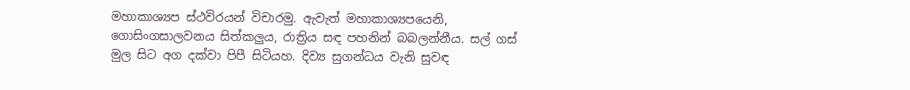මහාකාශ්‍යප ස්ථවිරයන් විචාරමු. ඇවැත් මහාකාශ්‍යපයෙනි, ගොසිංගසාලවනය සිත්කලුය, රාත්‍රිය සඳ පහනින් බබලන්නීය. සල් ගස් මුල සිට අග දක්වා පිපී සිටියහ. දිව්‍ය සුගන්ධය වැනි සුවඳ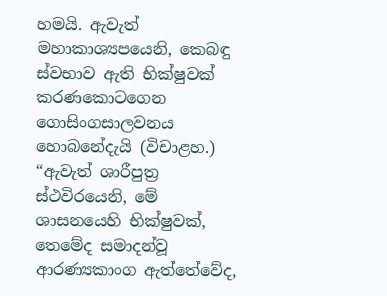හමයි. ඇවැත් මහාකාශ්‍යපයෙනි, කෙබඳු ස්වභාව ඇති භික්ෂුවක් කරණකොටගෙන ගොසිංගසාලවනය හොබනේදැයි (විචාළහ.)
“ඇවැත් ශාරීපුත්‍ර ස්ථවිරයෙනි, මේ ශාසනයෙහි භික්ෂුවක්, තෙමේද සමාදන්වූ ආරණ්‍යකාංග ඇත්තේවේද,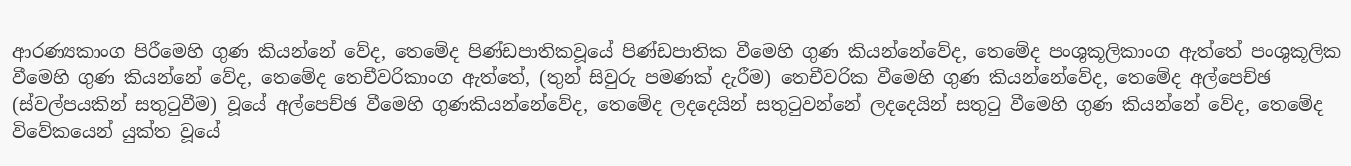ආරණ්‍යකාංග පිරීමෙහි ගුණ කියන්නේ වේද, තෙමේද පිණ්ඩපාතිකවූයේ පිණ්ඩපාතික වීමෙහි ගුණ කියන්නේවේද, තෙමේද පංශුකූලිකාංග ඇත්තේ පංශුකූලික වීමෙහි ගුණ කියන්නේ වේද, තෙමේද තෙචීවරිකාංග ඇත්තේ, (තුන් සිවුරු පමණක් දැරීම) තෙචීවරික වීමෙහි ගුණ කියන්නේවේද, තෙමේද අල්පෙච්ඡ (ස්වල්පයකින් සතුටුවීම) වූයේ අල්පෙච්ඡ වීමෙහි ගුණකියන්නේවේද, තෙමේද ලදදෙයින් සතුටුවන්නේ ලදදෙයින් සතුටු වීමෙහි ගුණ කියන්නේ වේද, තෙමේද විවේකයෙන් යුක්ත වූයේ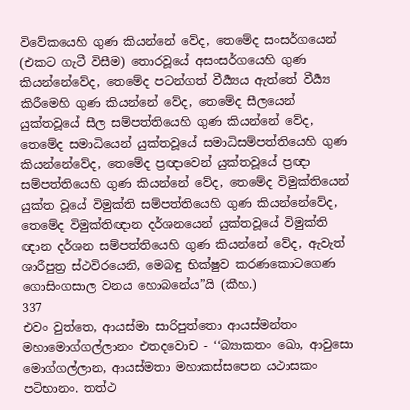විවේකයෙහි ගුණ කියන්නේ වේද, තෙමේද සංසර්ගයෙන් (එකට ගැටී විසීම) තොරවූයේ අසංසර්ගයෙහි ගුණ කියන්නේවේද, තෙමේද පටන්ගත් වීර්‍ය්‍යය ඇත්තේ වීර්‍ය්‍ය කිරීමෙහි ගුණ කියන්නේ වේද, තෙමේද සීලයෙන් යුක්තවූයේ සීල සම්පත්තියෙහි ගුණ කියන්නේ වේද, තෙමේද සමාධියෙන් යුක්තවූයේ සමාධිසම්පත්තියෙහි ගුණ කියන්නේවේද, තෙමේද ප්‍රඥාවෙන් යුක්තවූයේ ප්‍රඥා සම්පත්තියෙහි ගුණ කියන්නේ වේද, තෙමේද විමුක්තියෙන් යුක්ත වූයේ විමුක්ති සම්පත්තියෙහි ගුණ කියන්නේවේද, තෙමේද විමුක්තිඥාන දර්ශනයෙන් යුක්තවූයේ විමුක්ති ඥාන දර්ශන සම්පත්තියෙහි ගුණ කියන්නේ වේද, ඇවැත් ශාරීපුත්‍ර ස්ථවිරයෙනි, මෙබඳු භික්ෂුව කරණකොටගෙණ ගොසිංගසාල වනය හොබනේය”යි (කීහ.)
337
එවං වුත්තෙ, ආයස්මා සාරිපුත්තො ආයස්මන්තං මහාමොග්ගල්ලානං එතදවොච - ‘‘බ්‍යාකතං ඛො, ආවුසො මොග්ගල්ලාන, ආයස්මතා මහාකස්සපෙන යථාසකං පටිභානං. තත්ථ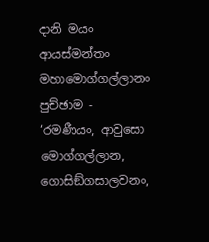දානි මයං ආයස්මන්තං මහාමොග්ගල්ලානං පුච්ඡාම - ‘රමණීයං, ආවුසො මොග්ගල්ලාන, ගොසිඞ්ගසාලවනං,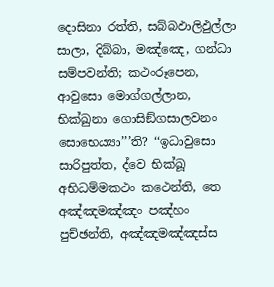දොසිනා රත්ති, සබ්බඵාලිඵුල්ලා සාලා, දිබ්බා, මඤ්ඤෙ, ගන්ධා සම්පවන්ති; කථංරූපෙන, ආවුසො මොග්ගල්ලාන, භික්ඛුනා ගොසිඞ්ගසාලවනං සොභෙය්‍යා’’’ති? ‘‘ඉධාවුසො සාරිපුත්ත, ද්වෙ භික්ඛූ අභිධම්මකථං කථෙන්ති, තෙ අඤ්ඤමඤ්ඤං පඤ්හං පුච්ඡන්ති, අඤ්ඤමඤ්ඤස්ස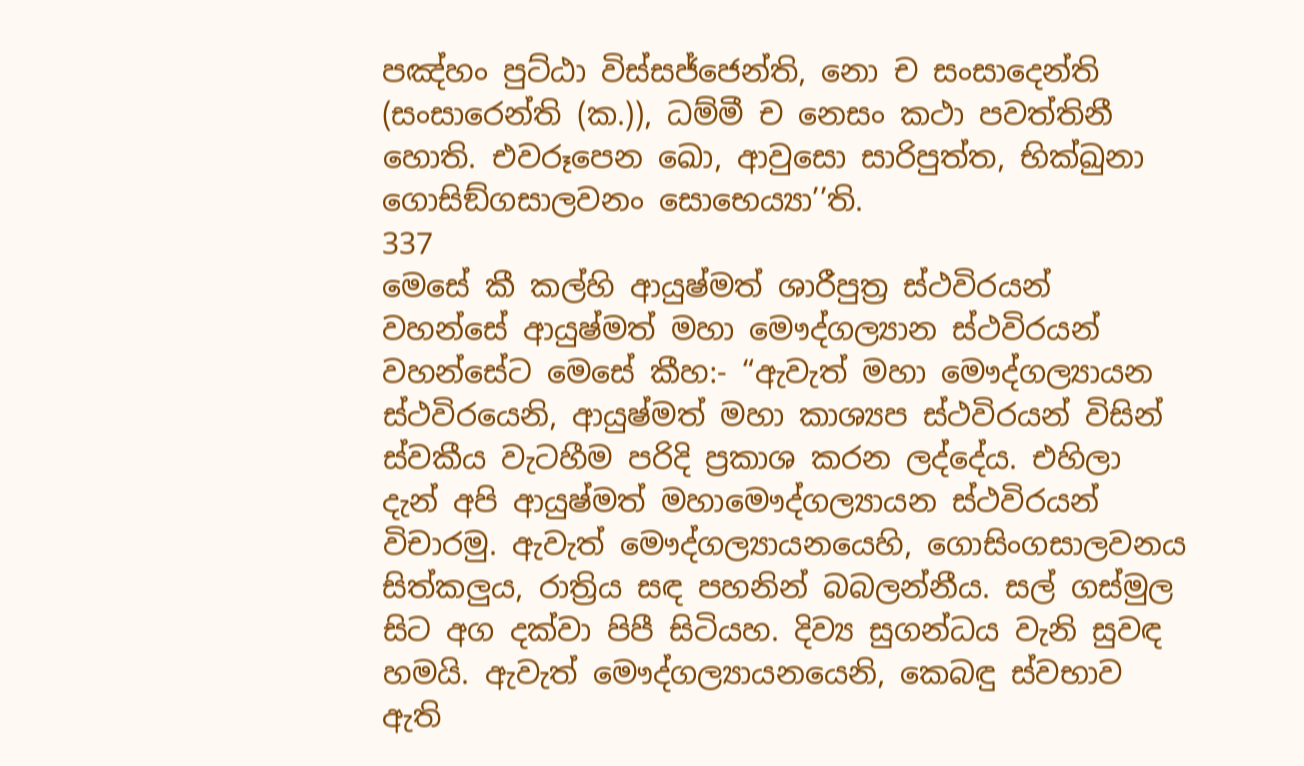පඤ්හං පුට්ඨා විස්සජ්ජෙන්ති, නො ච සංසාදෙන්ති (සංසාරෙන්ති (ක.)), ධම්මී ච නෙසං කථා පවත්තිනී හොති. එවරූපෙන ඛො, ආවුසො සාරිපුත්ත, භික්ඛුනා ගොසිඞ්ගසාලවනං සොභෙය්‍යා’’ති.
337
මෙසේ කී කල්හි ආයුෂ්මත් ශාරීපුත්‍ර ස්ථවිරයන් වහන්සේ ආයුෂ්මත් මහා මෞද්ගල්‍යාන ස්ථවිරයන් වහන්සේට මෙසේ කීහ:- “ඇවැත් මහා මෞද්ගල්‍යායන ස්ථවිරයෙනි, ආයුෂ්මත් මහා කාශ්‍යප ස්ථවිරයන් විසින් ස්වකීය වැටහීම පරිදි ප්‍රකාශ කරන ලද්දේය. එහිලා දැන් අපි ආයුෂ්මත් මහාමෞද්ගල්‍යායන ස්ථවිරයන් විචාරමු. ඇවැත් මෞද්ගල්‍යායනයෙහි, ගොසිංගසාලවනය සිත්කලුය, රාත්‍රිය සඳ පහනින් බබලන්නීය. සල් ගස්මුල සිට අග දක්වා පිපී සිටියහ. දිව්‍ය සුගන්ධය වැනි සුවඳ හමයි. ඇවැත් මෞද්ගල්‍යායනයෙනි, කෙබඳු ස්වභාව ඇති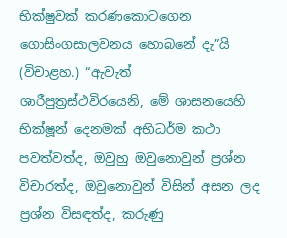භික්ෂුවක් කරණකොටගෙන ගොසිංගසාලවනය හොබනේ දැ”යි (විචාළහ.) “ඇවැත් ශාරීපුත්‍රස්ථවිරයෙනි, මේ ශාසනයෙහි භික්ෂූන් දෙනමක් අභිධර්ම කථා පවත්වත්ද, ඔවුහු ඔවුනොවුන් ප්‍රශ්න විචාරත්ද, ඔවුනොවුන් විසින් අසන ලද ප්‍රශ්න විසඳත්ද, කරුණු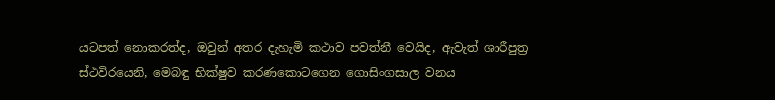යටපත් නොකරත්ද, ඔවුන් අතර දැහැමි කථාව පවත්නී වෙයිද, ඇවැත් ශාරීපුත්‍ර ස්ථවිරයෙනි, මෙබඳු භික්ෂුව කරණකොටගෙන ගොසිංගසාල වනය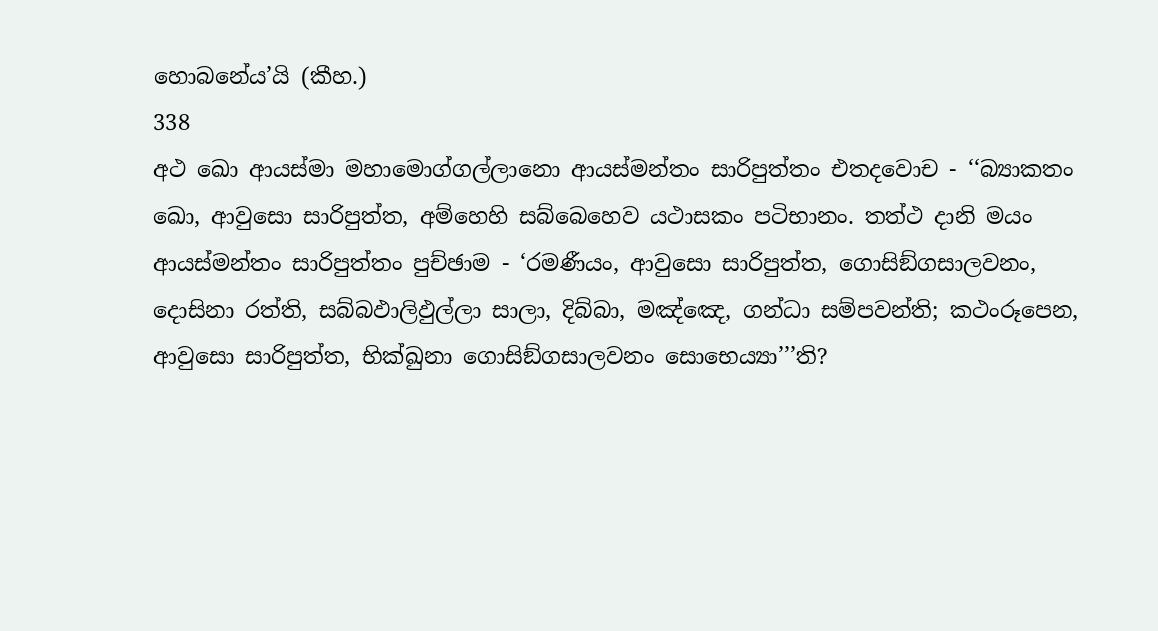හොබනේය’යි (කීහ.)
338
අථ ඛො ආයස්මා මහාමොග්ගල්ලානො ආයස්මන්තං සාරිපුත්තං එතදවොච - ‘‘බ්‍යාකතං ඛො, ආවුසො සාරිපුත්ත, අම්හෙහි සබ්බෙහෙව යථාසකං පටිභානං. තත්ථ දානි මයං ආයස්මන්තං සාරිපුත්තං පුච්ඡාම - ‘රමණීයං, ආවුසො සාරිපුත්ත, ගොසිඞ්ගසාලවනං, දොසිනා රත්ති, සබ්බඵාලිඵුල්ලා සාලා, දිබ්බා, මඤ්ඤෙ, ගන්ධා සම්පවන්ති; කථංරූපෙන, ආවුසො සාරිපුත්ත, භික්ඛුනා ගොසිඞ්ගසාලවනං සොභෙය්‍යා’’’ති?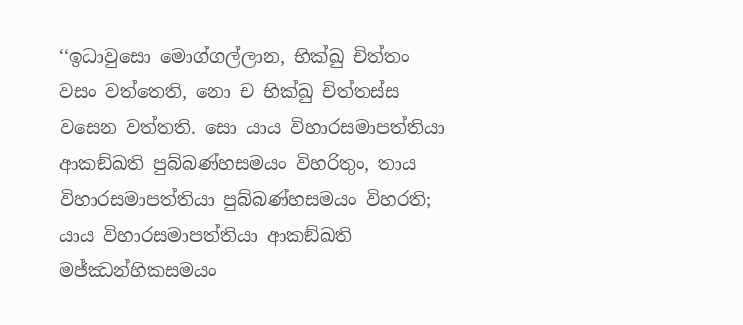‘‘ඉධාවුසො මොග්ගල්ලාන, භික්ඛු චිත්තං වසං වත්තෙති, නො ච භික්ඛු චිත්තස්ස වසෙන වත්තති. සො යාය විහාරසමාපත්තියා ආකඞ්ඛති පුබ්බණ්හසමයං විහරිතුං, තාය විහාරසමාපත්තියා පුබ්බණ්හසමයං විහරති; යාය විහාරසමාපත්තියා ආකඞ්ඛති මජ්ඣන්හිකසමයං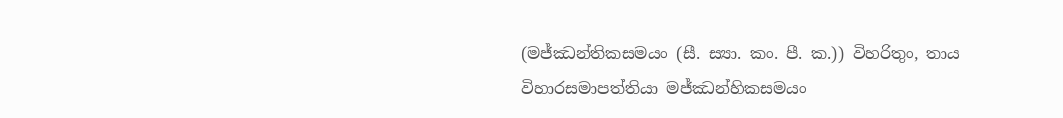(මජ්ඣන්තිකසමයං (සී. ස්‍යා. කං. පී. ක.)) විහරිතුං, තාය විහාරසමාපත්තියා මජ්ඣන්හිකසමයං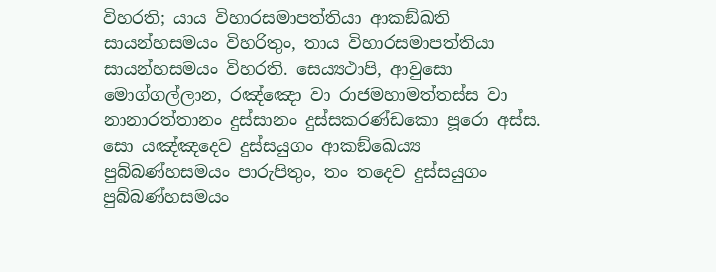විහරති; යාය විහාරසමාපත්තියා ආකඞ්ඛති සායන්හසමයං විහරිතුං, තාය විහාරසමාපත්තියා සායන්හසමයං විහරති. සෙය්‍යථාපි, ආවුසො මොග්ගල්ලාන, රඤ්ඤො වා රාජමහාමත්තස්ස වා නානාරත්තානං දුස්සානං දුස්සකරණ්ඩකො පූරො අස්ස. සො යඤ්ඤදෙව දුස්සයුගං ආකඞ්ඛෙය්‍ය පුබ්බණ්හසමයං පාරුපිතුං, තං තදෙව දුස්සයුගං පුබ්බණ්හසමයං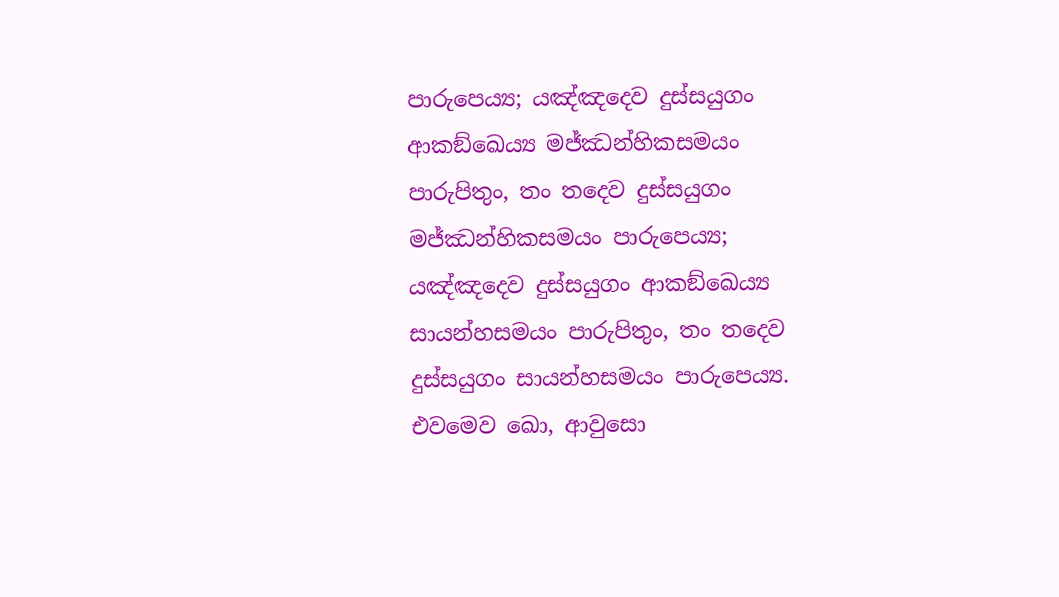පාරුපෙය්‍ය; යඤ්ඤදෙව දුස්සයුගං ආකඞ්ඛෙය්‍ය මජ්ඣන්හිකසමයං පාරුපිතුං, තං තදෙව දුස්සයුගං මජ්ඣන්හිකසමයං පාරුපෙය්‍ය; යඤ්ඤදෙව දුස්සයුගං ආකඞ්ඛෙය්‍ය සායන්හසමයං පාරුපිතුං, තං තදෙව දුස්සයුගං සායන්හසමයං පාරුපෙය්‍ය. එවමෙව ඛො, ආවුසො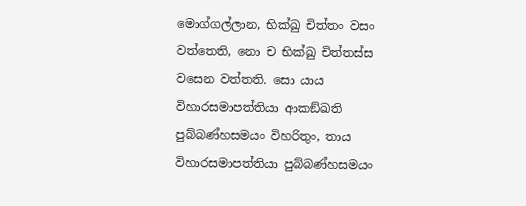මොග්ගල්ලාන, භික්ඛු චිත්තං වසං වත්තෙති, නො ච භික්ඛු චිත්තස්ස වසෙන වත්තති. සො යාය විහාරසමාපත්තියා ආකඞ්ඛති පුබ්බණ්හසමයං විහරිතුං, තාය විහාරසමාපත්තියා පුබ්බණ්හසමයං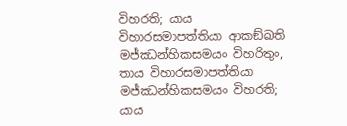විහරති; යාය විහාරසමාපත්තියා ආකඞ්ඛති මජ්ඣන්හිකසමයං විහරිතුං, තාය විහාරසමාපත්තියා මජ්ඣන්හිකසමයං විහරති; යාය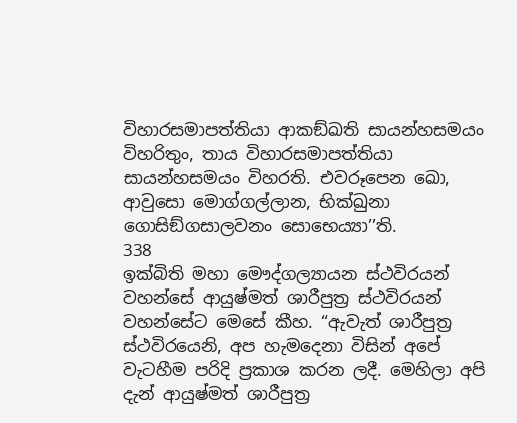විහාරසමාපත්තියා ආකඞ්ඛති සායන්හසමයං විහරිතුං, තාය විහාරසමාපත්තියා සායන්හසමයං විහරති. එවරූපෙන ඛො, ආවුසො මොග්ගල්ලාන, භික්ඛුනා ගොසිඞ්ගසාලවනං සොභෙය්‍යා’’ති.
338
ඉක්බිති මහා මෞද්ගල්‍යායන ස්ථවිරයන් වහන්සේ ආයුෂ්මත් ශාරීපුත්‍ර ස්ථවිරයන් වහන්සේට මෙසේ කීහ. “ඇවැත් ශාරීපුත්‍ර ස්ථවිරයෙනි, අප හැමදෙනා විසින් අපේ වැටහීම පරිදි ප්‍රකාශ කරන ලදී. මෙහිලා අපි දැන් ආයුෂ්මත් ශාරීපුත්‍ර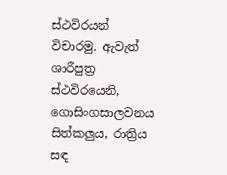ස්ථවිරයන් විචාරමු. ඇවැත් ශාරීපුත්‍ර ස්ථවිරයෙනි, ගොසිංගසාලවනය සිත්කලුය, රාත්‍රිය සඳ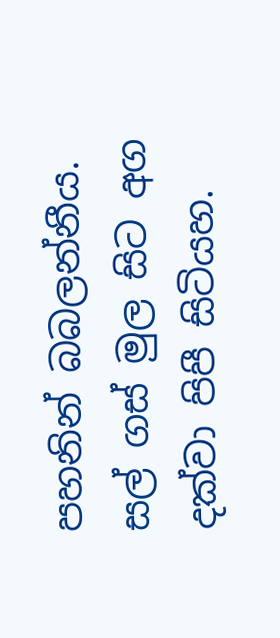පහනින් බබලන්නීය. සල් ගස් මුල සිට අග දක්වා පිපී සිටියහ.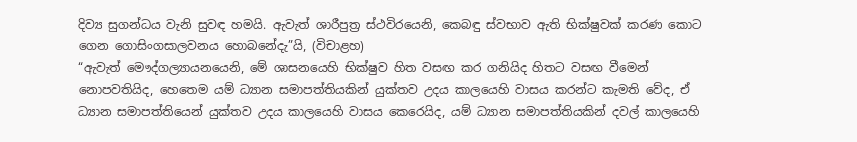දිව්‍ය සුගන්ධය වැනි සුවඳ හමයි. ඇවැත් ශාරීපුත්‍ර ස්ථවිරයෙනි, කෙබඳු ස්වභාව ඇති භික්ෂුවක් කරණ කොට ගෙන ගොසිංගසාලවනය හොබනේදැ”යි, (විචාළහ)
“ඇවැත් මෞද්ගල්‍යායනයෙනි, මේ ශාසනයෙහි භික්ෂුව හිත වසඟ කර ගනියිද හිතට වසඟ වීමෙන් නොපවතියිද, හෙතෙම යම් ධ්‍යාන සමාපත්තියකින් යුක්තව උදය කාලයෙහි වාසය කරන්ට කැමති වේද, ඒ ධ්‍යාන සමාපත්තියෙන් යුක්තව උදය කාලයෙහි වාසය කෙරෙයිද, යම් ධ්‍යාන සමාපත්තියකින් දවල් කාලයෙහි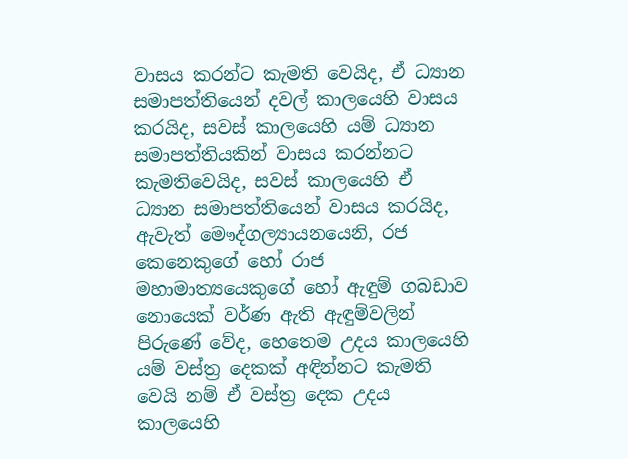වාසය කරන්ට කැමති වෙයිද, ඒ ධ්‍යාන සමාපත්තියෙන් දවල් කාලයෙහි වාසය කරයිද, සවස් කාලයෙහි යම් ධ්‍යාන සමාපත්තියකින් වාසය කරන්නට කැමතිවෙයිද, සවස් කාලයෙහි ඒ ධ්‍යාන සමාපත්තියෙන් වාසය කරයිද, ඇවැත් මෞද්ගල්‍යායනයෙනි, රජ කෙනෙකුගේ හෝ රාජ මහාමාත්‍යයෙකුගේ හෝ ඇඳුම් ගබඩාව නොයෙක් වර්ණ ඇති ඇඳුම්වලින් පිරුණේ වේද, හෙතෙම උදය කාලයෙහි යම් වස්ත්‍ර දෙකක් අඳින්නට කැමති වෙයි නම් ඒ වස්ත්‍ර දෙක උදය කාලයෙහි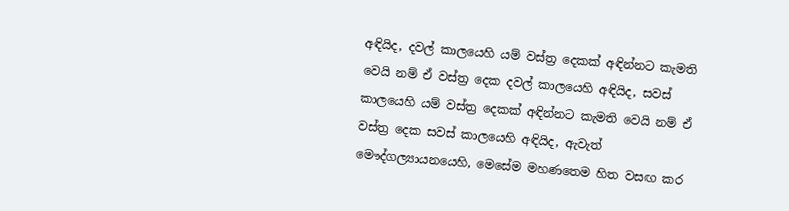අඳියිද, දවල් කාලයෙහි යම් වස්ත්‍ර දෙකක් අඳින්නට කැමති වෙයි නම් ඒ වස්ත්‍ර දෙක දවල් කාලයෙහි අඳියිද, සවස් කාලයෙහි යම් වස්ත්‍ර දෙකක් අඳින්නට කැමති වෙයි නම් ඒ වස්ත්‍ර දෙක සවස් කාලයෙහි අඳියිද, ඇවැත් මෞද්ගල්‍යායනයෙහි, මෙසේම මහණතෙම හිත වසඟ කර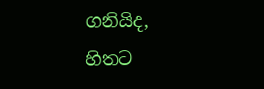ගනියිද, හිතට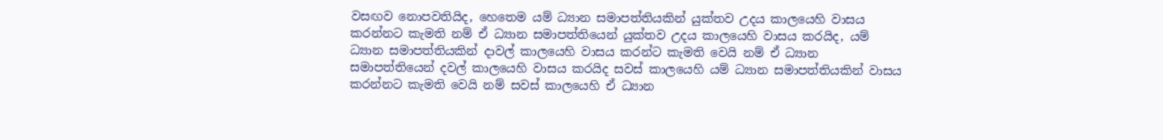වසඟව නොපවතියිද, හෙතෙම යම් ධ්‍යාන සමාපත්තියකින් යුක්තව උදය කාලයෙහි වාසය කරන්නට කැමති නම් ඒ ධ්‍යාන සමාපත්තියෙන් යුක්තව උදය කාලයෙහි වාසය කරයිද, යම් ධ්‍යාන සමාපත්තියකින් දාවල් කාලයෙහි වාසය කරන්ට කැමති වෙයි නම් ඒ ධ්‍යාන සමාපත්තියෙන් දවල් කාලයෙහි වාසය කරයිද සවස් කාලයෙහි යම් ධ්‍යාන සමාපත්තියකින් වාසය කරන්නට කැමති වෙයි නම් සවස් කාලයෙහි ඒ ධ්‍යාන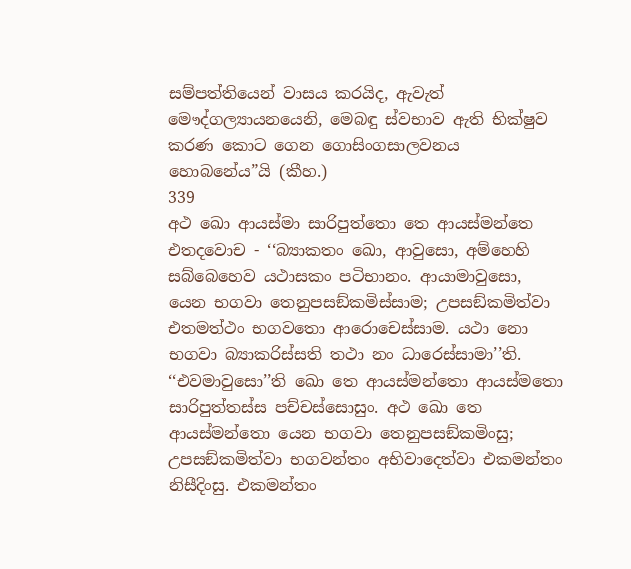සම්පත්තියෙන් වාසය කරයිද, ඇවැත් මෞද්ගල්‍යායනයෙනි, මෙබඳු ස්වභාව ඇති භික්ෂුව කරණ කොට ගෙන ගොසිංගසාලවනය හොබනේය”යි (කීහ.)
339
අථ ඛො ආයස්මා සාරිපුත්තො තෙ ආයස්මන්තෙ එතදවොච - ‘‘බ්‍යාකතං ඛො, ආවුසො, අම්හෙහි සබ්බෙහෙව යථාසකං පටිභානං. ආයාමාවුසො, යෙන භගවා තෙනුපසඞ්කමිස්සාම; උපසඞ්කමිත්වා එතමත්ථං භගවතො ආරොචෙස්සාම. යථා නො භගවා බ්‍යාකරිස්සති තථා නං ධාරෙස්සාමා’’ති. ‘‘එවමාවුසො’’ති ඛො තෙ ආයස්මන්තො ආයස්මතො සාරිපුත්තස්ස පච්චස්සොසුං. අථ ඛො තෙ ආයස්මන්තො යෙන භගවා තෙනුපසඞ්කමිංසු; උපසඞ්කමිත්වා භගවන්තං අභිවාදෙත්වා එකමන්තං නිසීදිංසු. එකමන්තං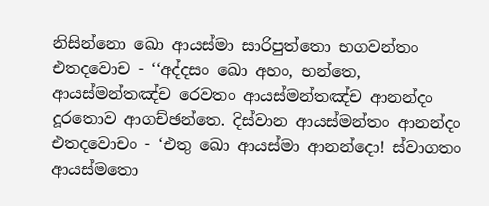නිසින්නො ඛො ආයස්මා සාරිපුත්තො භගවන්තං එතදවොච - ‘‘අද්දසං ඛො අහං, භන්තෙ, ආයස්මන්තඤ්ච රෙවතං ආයස්මන්තඤ්ච ආනන්දං දූරතොව ආගච්ඡන්තෙ. දිස්වාන ආයස්මන්තං ආනන්දං එතදවොචං - ‘එතු ඛො ආයස්මා ආනන්දො! ස්වාගතං ආයස්මතො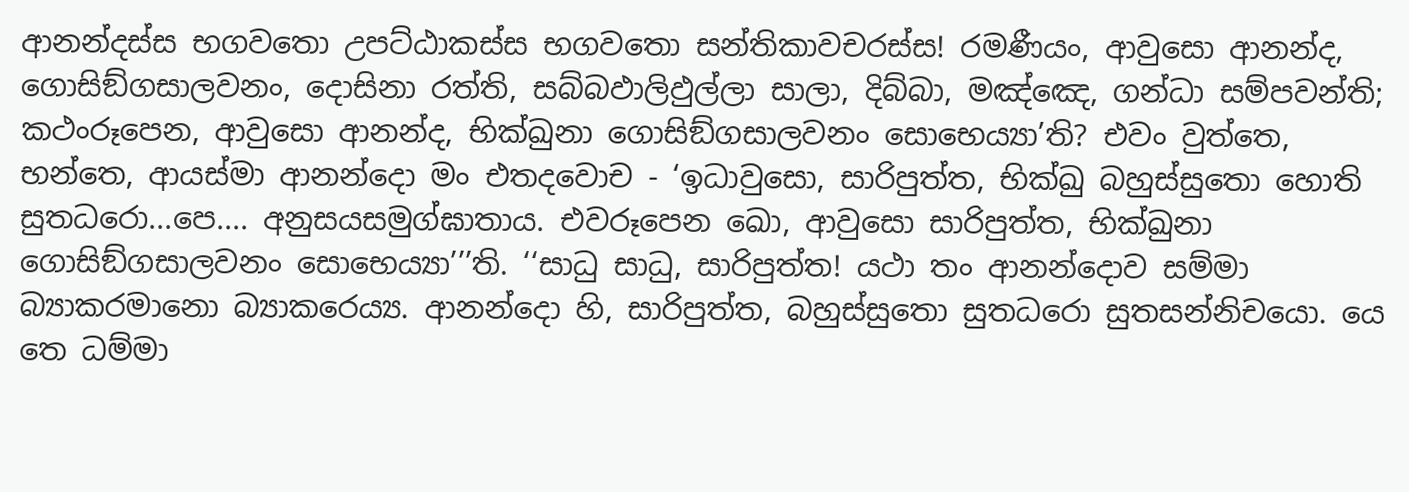ආනන්දස්ස භගවතො උපට්ඨාකස්ස භගවතො සන්තිකාවචරස්ස! රමණීයං, ආවුසො ආනන්ද, ගොසිඞ්ගසාලවනං, දොසිනා රත්ති, සබ්බඵාලිඵුල්ලා සාලා, දිබ්බා, මඤ්ඤෙ, ගන්ධා සම්පවන්ති; කථංරූපෙන, ආවුසො ආනන්ද, භික්ඛුනා ගොසිඞ්ගසාලවනං සොභෙය්‍යා’ති? එවං වුත්තෙ, භන්තෙ, ආයස්මා ආනන්දො මං එතදවොච - ‘ඉධාවුසො, සාරිපුත්ත, භික්ඛු බහුස්සුතො හොති සුතධරො...පෙ.... අනුසයසමුග්ඝාතාය. එවරූපෙන ඛො, ආවුසො සාරිපුත්ත, භික්ඛුනා ගොසිඞ්ගසාලවනං සොභෙය්‍යා’’’ති. ‘‘සාධු සාධු, සාරිපුත්ත! යථා තං ආනන්දොව සම්මා බ්‍යාකරමානො බ්‍යාකරෙය්‍ය. ආනන්දො හි, සාරිපුත්ත, බහුස්සුතො සුතධරො සුතසන්නිචයො. යෙ තෙ ධම්මා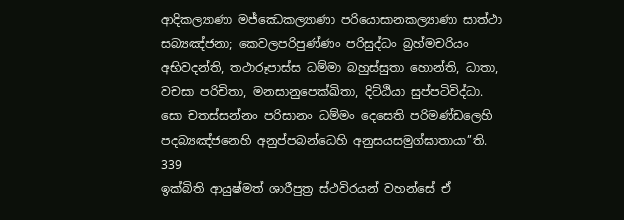ආදිකල්‍යාණා මජ්ඣෙකල්‍යාණා පරියොසානකල්‍යාණා සාත්ථා සබ්‍යඤ්ජනා; කෙවලපරිපුණ්ණං පරිසුද්ධං බ්‍රහ්මචරියං අභිවදන්ති, තථාරූපාස්ස ධම්මා බහුස්සුතා හොන්ති, ධාතා, වචසා පරිචිතා, මනසානුපෙක්ඛිතා, දිට්ඨියා සුප්පටිවිද්ධා. සො චතස්සන්නං පරිසානං ධම්මං දෙසෙති පරිමණ්ඩලෙහි පදබ්‍යඤ්ජනෙහි අනුප්පබන්ධෙහි අනුසයසමුග්ඝාතායා’’ති.
339
ඉක්බිති ආයුෂ්මත් ශාරීපුත්‍ර ස්ථවිරයන් වහන්සේ ඒ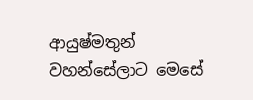ආයුෂ්මතුන් වහන්සේලාට මෙසේ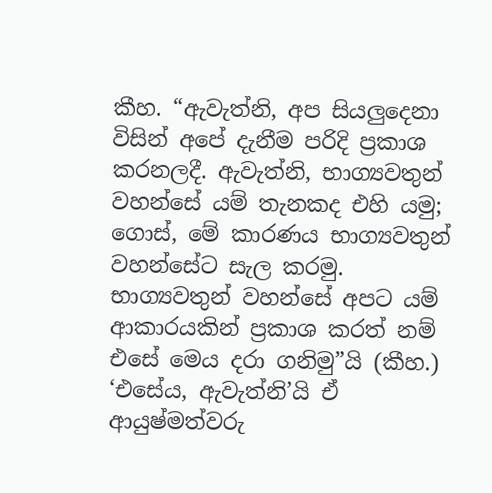කීහ. “ඇවැත්නි, අප සියලුදෙනා විසින් අපේ දැනීම පරිදි ප්‍රකාශ කරනලදී. ඇවැත්නි, භාග්‍යවතුන් වහන්සේ යම් තැනකද එහි යමු; ගොස්, මේ කාරණය භාග්‍යවතුන් වහන්සේට සැල කරමු. භාග්‍යවතුන් වහන්සේ අපට යම් ආකාරයකින් ප්‍රකාශ කරත් නම් එසේ මෙය දරා ගනිමු”යි (කීහ.) ‘එසේය, ඇවැත්නි’යි ඒ ආයුෂ්මත්වරු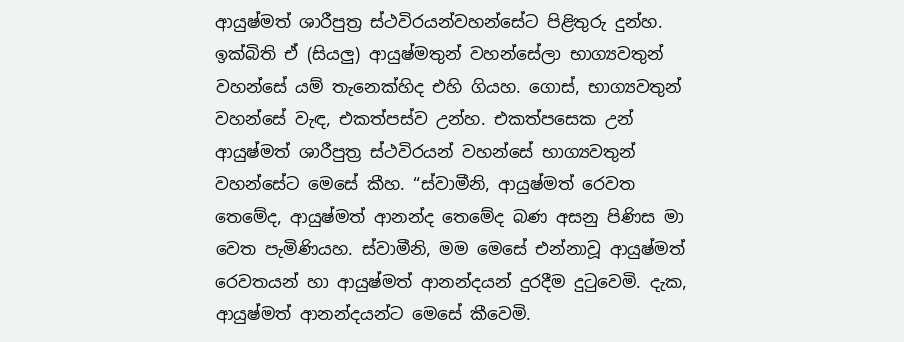ආයුෂ්මත් ශාරීපුත්‍ර ස්ථවිරයන්වහන්සේට පිළිතුරු දුන්හ. ඉක්බිති ඒ (සියලු) ආයුෂ්මතුන් වහන්සේලා භාග්‍යවතුන් වහන්සේ යම් තැනෙක්හිද එහි ගියහ. ගොස්, භාග්‍යවතුන් වහන්සේ වැඳ, එකත්පස්ව උන්හ. එකත්පසෙක උන් ආයුෂ්මත් ශාරීපුත්‍ර ස්ථවිරයන් වහන්සේ භාග්‍යවතුන් වහන්සේට මෙසේ කීහ. “ස්වාමීනි, ආයුෂ්මත් රෙවත තෙමේද, ආයුෂ්මත් ආනන්ද තෙමේද බණ අසනු පිණිස මා වෙත පැමිණියහ. ස්වාමීනි, මම මෙසේ එන්නාවූ ආයුෂ්මත් රෙවතයන් හා ආයුෂ්මත් ආනන්දයන් දුරදීම දුටුවෙමි. දැක, ආයුෂ්මත් ආනන්දයන්ට මෙසේ කීවෙමි.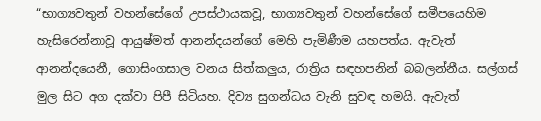“භාග්‍යවතුන් වහන්සේගේ උපස්ථායකවූ, භාග්‍යවතුන් වහන්සේගේ සමීපයෙහිම හැසිරෙන්නාවූ ආයුෂ්මත් ආනන්දයන්ගේ මෙහි පැමිණීම යහපත්ය. ඇවැත් ආනන්දයෙනී, ගොසිංගසාල වනය සිත්කලුය, රාත්‍රිය සඳහපනින් බබලන්නීය. සල්ගස් මුල සිට අග දක්වා පිපී සිටියහ. දිව්‍ය සුගන්ධය වැනි සුවඳ හමයි. ඇවැත්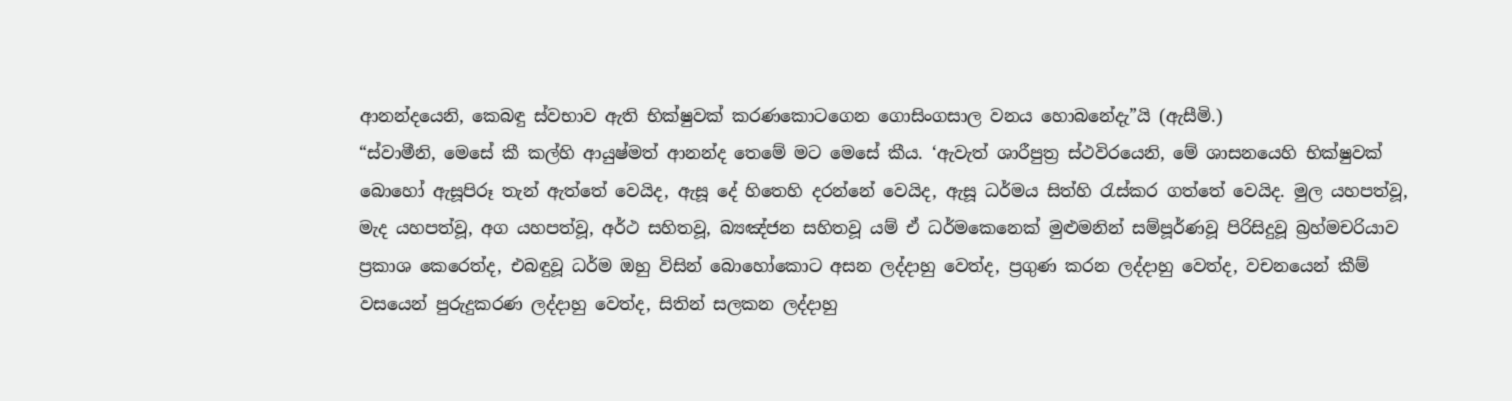ආනන්දයෙනි, කෙබඳු ස්වභාව ඇති භික්ෂුවක් කරණකොටගෙන ගොසිංගසාල වනය හොබනේදැ”යි (ඇසීමි.)
“ස්වාමීනි, මෙසේ කී කල්හි ආයුෂ්මත් ආනන්ද තෙමේ මට මෙසේ කීය. ‘ඇවැත් ශාරීපුත්‍ර ස්ථවිරයෙනි, මේ ශාසනයෙහි භික්ෂුවක් බොහෝ ඇසූපිරූ තැන් ඇත්තේ වෙයිද, ඇසූ දේ හිතෙහි දරන්නේ වෙයිද, ඇසූ ධර්මය සිත්හි රැස්කර ගත්තේ වෙයිද. මුල යහපත්වූ, මැද යහපත්වූ, අග යහපත්වූ, අර්ථ සහිතවූ, බ්‍යඤ්ජන සහිතවූ යම් ඒ ධර්මකෙනෙක් මුළුමනින් සම්පූර්ණවූ පිරිසිදුවූ බ්‍රහ්මචරියාව ප්‍රකාශ කෙරෙත්ද, එබඳුවූ ධර්ම ඔහු විසින් බොහෝකොට අසන ලද්දාහු වෙත්ද, ප්‍රගුණ කරන ලද්දාහු වෙත්ද, වචනයෙන් කීම් වසයෙන් පුරුදුකරණ ලද්දාහු වෙත්ද, සිතින් සලකන ලද්දාහු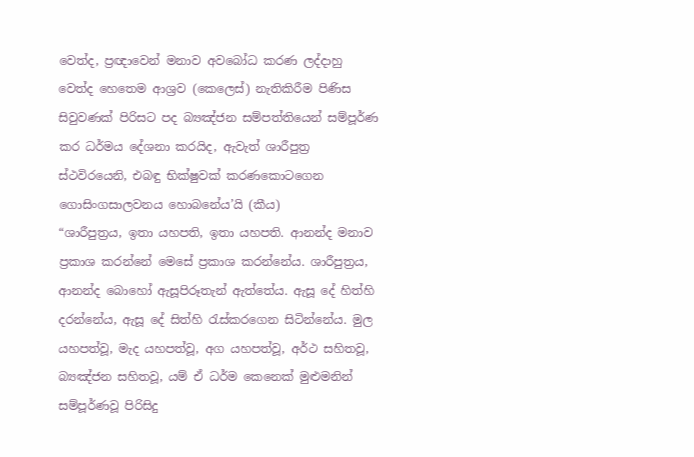වෙත්ද, ප්‍රඥාවෙන් මනාව අවබෝධ කරණ ලද්දාහු වෙත්ද හෙතෙම ආශ්‍රව (කෙලෙස්) නැතිකිරීම පිණිස සිවුවණක් පිරිසට පද බ්‍යඤ්ජන සම්පත්තියෙන් සම්පූර්ණ කර ධර්මය දේශනා කරයිද, ඇවැත් ශාරීපුත්‍ර ස්ථවිරයෙනි, එබඳු භික්ෂුවක් කරණකොටගෙන ගොසිංගසාලවනය හොබනේය’යි (කීය)
“ශාරීපුත්‍රය, ඉතා යහපති, ඉතා යහපති. ආනන්ද මනාව ප්‍රකාශ කරන්නේ මෙසේ ප්‍රකාශ කරන්නේය. ශාරීපුත්‍රය, ආනන්ද බොහෝ ඇසූපිරූතැන් ඇත්තේය. ඇසූ දේ හිත්හි දරන්නේය, ඇසූ දේ සිත්හි රැස්කරගෙන සිටින්නේය. මුල යහපත්වූ, මැද යහපත්වූ, අග යහපත්වූ, අර්ථ සහිතවූ, බ්‍යඤ්ජන සහිතවූ, යම් ඒ ධර්ම කෙනෙක් මුළුමනින් සම්පූර්ණවූ පිරිසිදු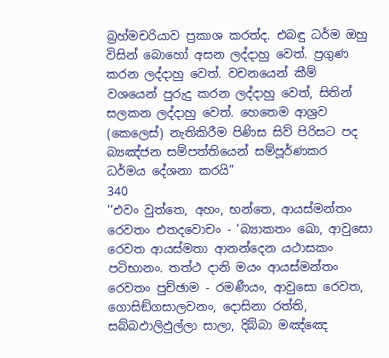බ්‍රහ්මචරියාව ප්‍රකාශ කරත්ද. එබඳු ධර්ම ඔහු විසින් බොහෝ අසන ලද්දාහු වෙත්. ප්‍රගුණ කරන ලද්දාහු වෙත්. වචනයෙන් කීම් වශයෙන් පුරුදු කරන ලද්දාහු වෙත්, සිතින් සලකන ලද්දාහු වෙත්. හෙතෙම ආශ්‍රව (කෙලෙස්) නැතිකිරීම පිණිස සිව් පිරිසට පද බ්‍යඤ්ජන සම්පත්තියෙන් සම්පූර්ණකර ධර්මය දේශනා කරයි”
340
‘‘එවං වුත්තෙ, අහං, භන්තෙ, ආයස්මන්තං රෙවතං එතදවොචං - ‘බ්‍යාකතං ඛො, ආවුසො රෙවත ආයස්මතා ආනන්දෙන යථාසකං පටිභානං. තත්ථ දානි මයං ආයස්මන්තං රෙවතං පුච්ඡාම - රමණීයං, ආවුසො රෙවත, ගොසිඞ්ගසාලවනං, දොසිනා රත්ති, සබ්බඵාලිඵුල්ලා සාලා, දිබ්බා මඤ්ඤෙ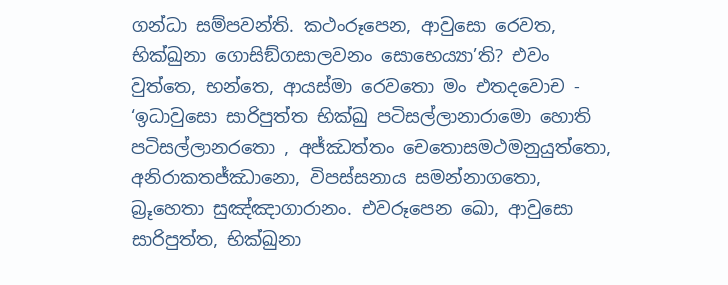ගන්ධා සම්පවන්ති. කථංරූපෙන, ආවුසො රෙවත, භික්ඛුනා ගොසිඞ්ගසාලවනං සොභෙය්‍යා’ති? එවං වුත්තෙ, භන්තෙ, ආයස්මා රෙවතො මං එතදවොච - ‘ඉධාවුසො සාරිපුත්ත භික්ඛු පටිසල්ලානාරාමො හොති පටිසල්ලානරතො , අජ්ඣත්තං චෙතොසමථමනුයුත්තො, අනිරාකතජ්ඣානො, විපස්සනාය සමන්නාගතො, බ්‍රූහෙතා සුඤ්ඤාගාරානං. එවරූපෙන ඛො, ආවුසො සාරිපුත්ත, භික්ඛුනා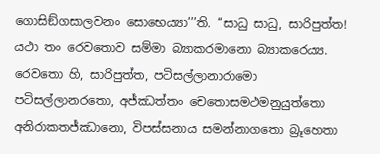ගොසිඞ්ගසාලවනං සොභෙය්‍යා’’’ති. ‘‘සාධු සාධු, සාරිපුත්ත! යථා තං රෙවතොව සම්මා බ්‍යාකරමානො බ්‍යාකරෙය්‍ය. රෙවතො හි, සාරිපුත්ත, පටිසල්ලානාරාමො පටිසල්ලානරතො, අජ්ඣත්තං චෙතොසමථමනුයුත්තො අනිරාකතජ්ඣානො, විපස්සනාය සමන්නාගතො බ්‍රූහෙතා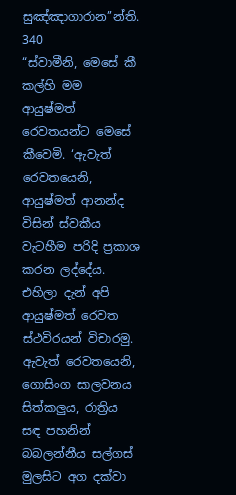සුඤ්ඤාගාරාන’’න්ති.
340
“ස්වාමීනි, මෙසේ කී කල්හි මම ආයුෂ්මත් රෙවතයන්ට මෙසේ කීවෙමි. ‘ඇවැත් රෙවතයෙනි, ආයුෂ්මත් ආනන්ද විසින් ස්වකීය වැටහීම පරිදි ප්‍රකාශ කරන ලද්දේය. එහිලා දැන් අපි ආයුෂ්මත් රෙවත ස්ථවිරයන් විචාරමු. ඇවැත් රෙවතයෙනි, ගොසිංග සාලවනය සිත්කලුය, රාත්‍රිය සඳ පහනින් බබලන්නීය සල්ගස් මුලසිට අග දක්වා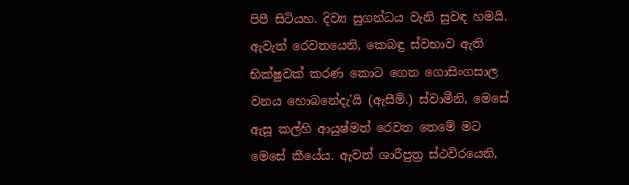පිපී සිටියහ. දිව්‍ය සුගන්ධය වැනි සුවඳ හමයි. ඇවැත් රෙවතයෙනි, කෙබඳු ස්වභාව ඇති භික්ෂුවක් කරණ කොට ගෙන ගොසිංගසාල වනය හොබනේදැ’යි (ඇසීමි.) ස්වාමීනි, මෙසේ ඇසූ කල්හි ආයුෂ්මත් රෙවත තෙමේ මට මෙසේ කීයේය. ඇවත් ශාරීපුත්‍ර ස්ථවිරයෙනි,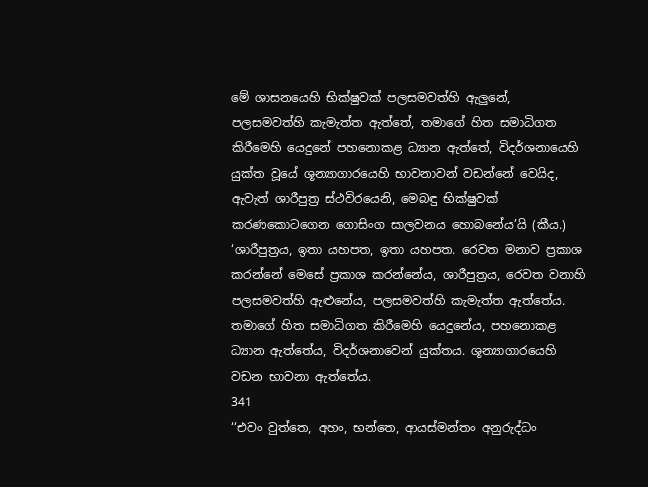මේ ශාසනයෙහි භික්ෂුවක් පලසමවත්හි ඇලුනේ, පලසමවත්හි කැමැත්ත ඇත්තේ, තමාගේ හිත සමාධිගත කිරීමෙහි යෙදුනේ පහනොකළ ධ්‍යාන ඇත්තේ, විදර්ශනායෙහි යුක්ත වූයේ ශූන්‍යාගාරයෙහි භාවනාවන් වඩන්නේ වෙයිද, ඇවැත් ශාරීපුත්‍ර ස්ථවිරයෙනි, මෙබඳු භික්ෂුවක් කරණකොටගෙන ගොසිංග සාලවනය හොබනේය’යි (කීය.)
‘ශාරීපුත්‍රය, ඉතා යහපත, ඉතා යහපත. රෙවත මනාව ප්‍රකාශ කරන්නේ මෙසේ ප්‍රකාශ කරන්නේය, ශාරීපුත්‍රය, රෙවත වනාහි පලසමවත්හි ඇළුනේය, පලසමවත්හි කැමැත්ත ඇත්තේය. තමාගේ හිත සමාධිගත කිරීමෙහි යෙදුනේය, පහනොකළ ධ්‍යාන ඇත්තේය, විදර්ශනාවෙන් යුක්තය. ශූන්‍යාගාරයෙහි වඩන භාවනා ඇත්තේය.
341
‘‘එවං වුත්තෙ, අහං, භන්තෙ, ආයස්මන්තං අනුරුද්ධං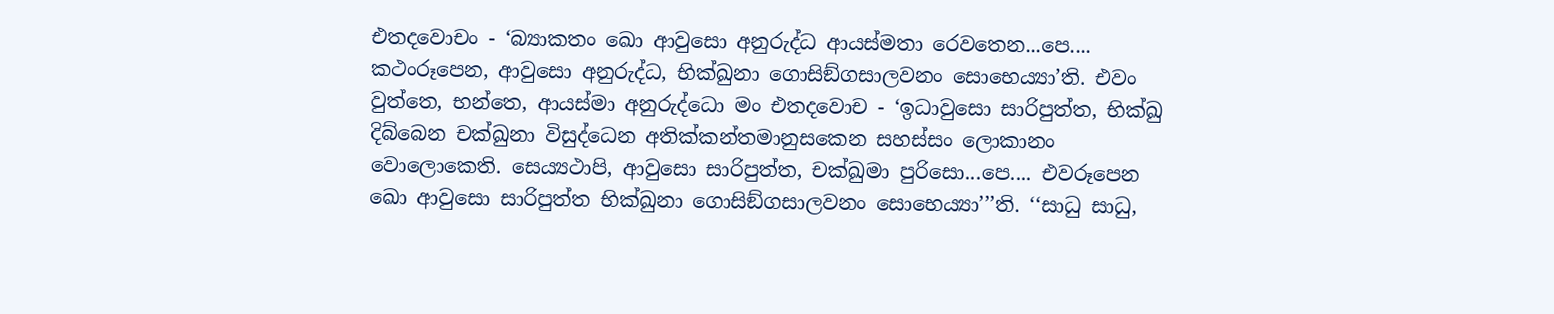එතදවොචං - ‘බ්‍යාකතං ඛො ආවුසො අනුරුද්ධ ආයස්මතා රෙවතෙන...පෙ.... කථංරූපෙන, ආවුසො අනුරුද්ධ, භික්ඛුනා ගොසිඞ්ගසාලවනං සොභෙය්‍යා’ති. එවං වුත්තෙ, භන්තෙ, ආයස්මා අනුරුද්ධො මං එතදවොච - ‘ඉධාවුසො සාරිපුත්ත, භික්ඛු දිබ්බෙන චක්ඛුනා විසුද්ධෙන අතික්කන්තමානුසකෙන සහස්සං ලොකානං වොලොකෙති. සෙය්‍යථාපි, ආවුසො සාරිපුත්ත, චක්ඛුමා පුරිසො...පෙ.... එවරූපෙන ඛො ආවුසො සාරිපුත්ත භික්ඛුනා ගොසිඞ්ගසාලවනං සොභෙය්‍යා’’’ති. ‘‘සාධු සාධු,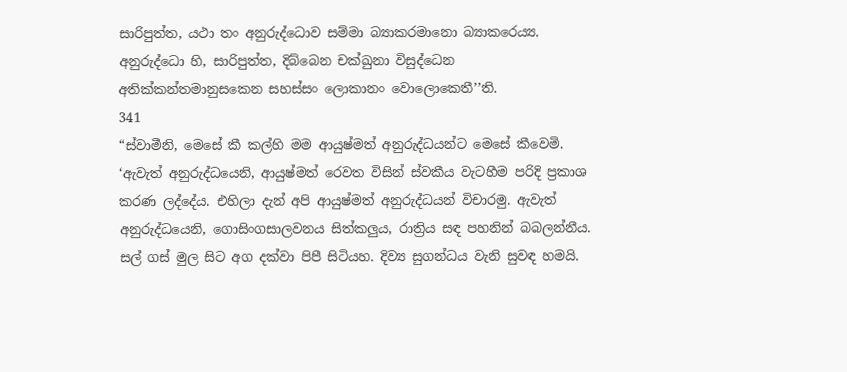සාරිපුත්ත, යථා තං අනුරුද්ධොව සම්මා බ්‍යාකරමානො බ්‍යාකරෙය්‍ය. අනුරුද්ධො හි, සාරිපුත්ත, දිබ්බෙන චක්ඛුනා විසුද්ධෙන අතික්කන්තමානුසකෙන සහස්සං ලොකානං වොලොකෙතී’’ති.
341
“ස්වාමීනි, මෙසේ කී කල්හි මම ආයුෂ්මත් අනුරුද්ධයන්ට මෙසේ කීවෙමි. ‘ඇවැත් අනුරුද්ධයෙනි, ආයුෂ්මත් රෙවත විසින් ස්වකීය වැටහීම පරිදි ප්‍රකාශ කරණ ලද්දේය. එහිලා දැන් අපි ආයුෂ්මත් අනුරුද්ධයන් විචාරමු. ඇවැත් අනුරුද්ධයෙනි, ගොසිංගසාලවනය සිත්කලුය, රාත්‍රිය සඳ පහනින් බබලන්නීය. සල් ගස් මුල සිට අග දක්වා පිපී සිටියහ. දිව්‍ය සුගන්ධය වැනි සුවඳ හමයි.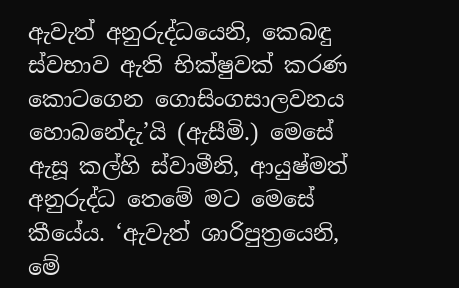ඇවැත් අනුරුද්ධයෙනි, කෙබඳු ස්වභාව ඇති භික්ෂුවක් කරණ කොටගෙන ගොසිංගසාලවනය හොබනේදැ’යි (ඇසීමි.) මෙසේ ඇසූ කල්හි ස්වාමීනි, ආයුෂ්මත් අනුරුද්ධ තෙමේ මට මෙසේ කීයේය. ‘ඇවැත් ශාරිපුත්‍රයෙනි, මේ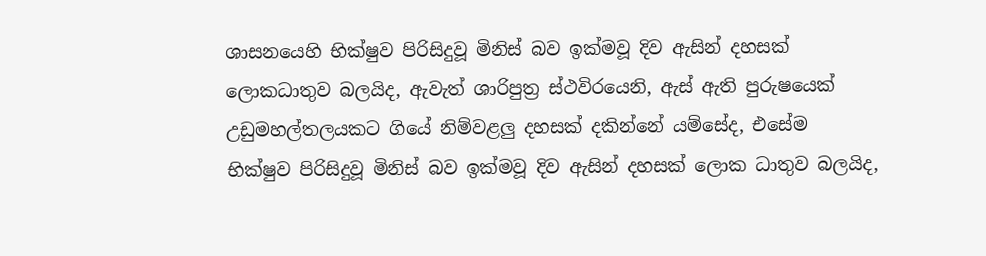ශාසනයෙහි භික්ෂුව පිරිසිදුවූ මිනිස් බව ඉක්මවූ දිව ඇසින් දහසක් ලොකධාතුව බලයිද, ඇවැත් ශාරිපුත්‍ර ස්ථවිරයෙනි, ඇස් ඇති පුරුෂයෙක් උඩුමහල්තලයකට ගියේ නිම්වළලු දහසක් දකින්නේ යම්සේද, එසේම භික්ෂුව පිරිසිදුවූ මිනිස් බව ඉක්මවූ දිව ඇසින් දහසක් ලොක ධාතුව බලයිද,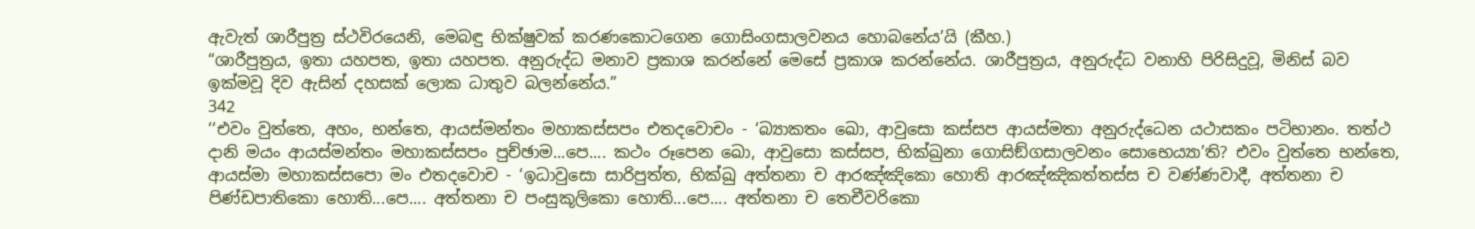ඇවැත් ශාරීපුත්‍ර ස්ථවිරයෙනි, මෙබඳු භික්ෂුවක් කරණකොටගෙන ගොසිංගසාලවනය හොබනේය’යි (කීහ.)
“ශාරීපුත්‍රය, ඉතා යහපත, ඉතා යහපත. අනුරුද්ධ මනාව ප්‍රකාශ කරන්නේ මෙසේ ප්‍රකාශ කරන්නේය. ශාරීපුත්‍රය, අනුරුද්ධ වනාහි පිරිසිදුවූ, මිනිස් බව ඉක්මවූ දිව ඇසින් දහසක් ලොක ධාතුව බලන්නේය.”
342
‘‘එවං වුත්තෙ, අහං, භන්තෙ, ආයස්මන්තං මහාකස්සපං එතදවොචං - ‘බ්‍යාකතං ඛො, ආවුසො කස්සප ආයස්මතා අනුරුද්ධෙන යථාසකං පටිභානං. තත්ථ දානි මයං ආයස්මන්තං මහාකස්සපං පුච්ඡාම...පෙ.... කථං රූපෙන ඛො, ආවුසො කස්සප, භික්ඛුනා ගොසිඞ්ගසාලවනං සොභෙය්‍යා’ති? එවං වුත්තෙ භන්තෙ, ආයස්මා මහාකස්සපො මං එතදවොච - ‘ඉධාවුසො සාරිපුත්ත, භික්ඛු අත්තනා ච ආරඤ්ඤිකො හොති ආරඤ්ඤිකත්තස්ස ච වණ්ණවාදී, අත්තනා ච පිණ්ඩපාතිකො හොති...පෙ.... අත්තනා ච පංසුකූලිකො හොති...පෙ.... අත්තනා ච තෙචීවරිකො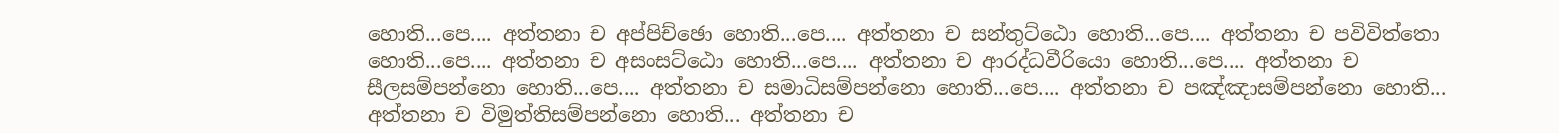හොති...පෙ.... අත්තනා ච අප්පිච්ඡො හොති...පෙ.... අත්තනා ච සන්තුට්ඨො හොති...පෙ.... අත්තනා ච පවිවිත්තො හොති...පෙ.... අත්තනා ච අසංසට්ඨො හොති...පෙ.... අත්තනා ච ආරද්ධවීරියො හොති...පෙ.... අත්තනා ච සීලසම්පන්නො හොති...පෙ.... අත්තනා ච සමාධිසම්පන්නො හොති...පෙ.... අත්තනා ච පඤ්ඤාසම්පන්නො හොති... අත්තනා ච විමුත්තිසම්පන්නො හොති... අත්තනා ච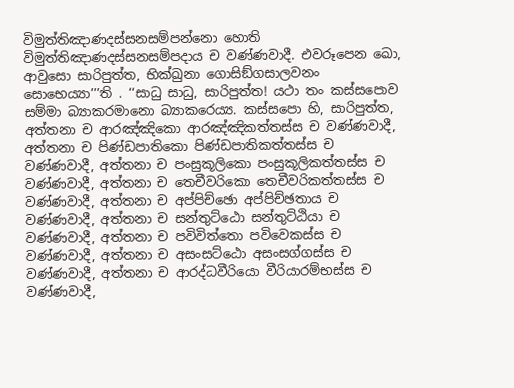විමුත්තිඤාණදස්සනසම්පන්නො හොති විමුත්තිඤාණදස්සනසම්පදාය ච වණ්ණවාදී. එවරූපෙන ඛො, ආවුසො සාරිපුත්ත, භික්ඛුනා ගොසිඞ්ගසාලවනං සොභෙය්‍යා’’’ති . ‘‘සාධු සාධු, සාරිපුත්ත! යථා තං කස්සපොව සම්මා බ්‍යාකරමානො බ්‍යාකරෙය්‍ය. කස්සපො හි, සාරිපුත්ත, අත්තනා ච ආරඤ්ඤිකො ආරඤ්ඤිකත්තස්ස ච වණ්ණවාදී, අත්තනා ච පිණ්ඩපාතිකො පිණ්ඩපාතිකත්තස්ස ච වණ්ණවාදී, අත්තනා ච පංසුකූලිකො පංසුකූලිකත්තස්ස ච වණ්ණවාදී, අත්තනා ච තෙචීවරිකො තෙචීවරිකත්තස්ස ච වණ්ණවාදී, අත්තනා ච අප්පිච්ඡො අප්පිච්ඡතාය ච වණ්ණවාදී, අත්තනා ච සන්තුට්ඨො සන්තුට්ඨියා ච වණ්ණවාදී, අත්තනා ච පවිවිත්තො පවිවෙකස්ස ච වණ්ණවාදී, අත්තනා ච අසංසට්ඨො අසංසග්ගස්ස ච වණ්ණවාදී, අත්තනා ච ආරද්ධවීරියො වීරියාරම්භස්ස ච වණ්ණවාදී,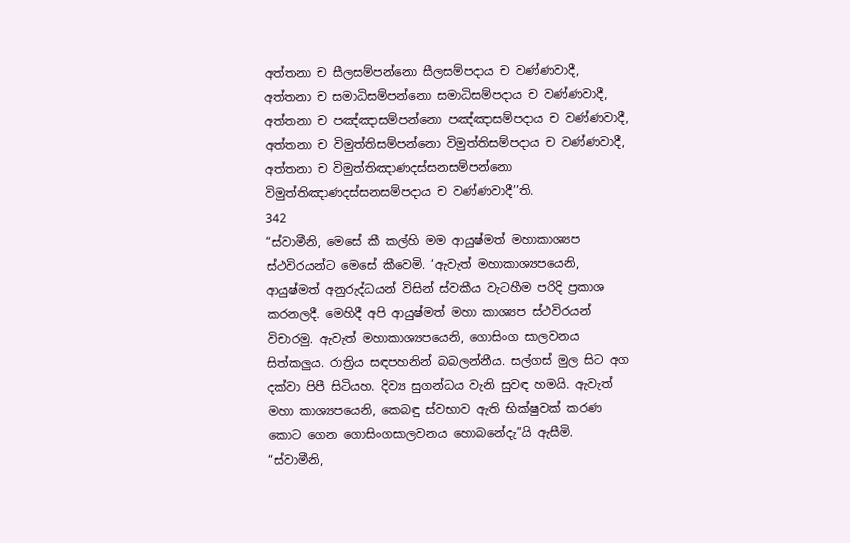අත්තනා ච සීලසම්පන්නො සීලසම්පදාය ච වණ්ණවාදී, අත්තනා ච සමාධිසම්පන්නො සමාධිසම්පදාය ච වණ්ණවාදී, අත්තනා ච පඤ්ඤාසම්පන්නො පඤ්ඤාසම්පදාය ච වණ්ණවාදී, අත්තනා ච විමුත්තිසම්පන්නො විමුත්තිසම්පදාය ච වණ්ණවාදී, අත්තනා ච විමුත්තිඤාණදස්සනසම්පන්නො විමුත්තිඤාණදස්සනසම්පදාය ච වණ්ණවාදී’’ති.
342
“ස්වාමීනි, මෙසේ කී කල්හි මම ආයුෂ්මත් මහාකාශ්‍යප ස්ථවිරයන්ට මෙසේ කීවෙමි. ‘ඇවැත් මහාකාශ්‍යපයෙනි, ආයුෂ්මත් අනුරුද්ධයන් විසින් ස්වකීය වැටහීම පරිදි ප්‍රකාශ කරනලදී. මෙහිදී අපි ආයුෂ්මත් මහා කාශ්‍යප ස්ථවිරයන් විචාරමු. ඇවැත් මහාකාශ්‍යපයෙනි, ගොසිංග සාලවනය සිත්කලුය. රාත්‍රිය සඳපහනින් බබලන්නීය. සල්ගස් මුල සිට අග දක්වා පිපී සිටියහ. දිව්‍ය සුගන්ධය වැනි සුවඳ හමයි. ඇවැත් මහා කාශ්‍යපයෙනි, කෙබඳු ස්වභාව ඇති භික්ෂුවක් කරණ කොට ගෙන ගොසිංගසාලවනය හොබනේදැ”යි ඇසීමි.
“ස්වාමීනි,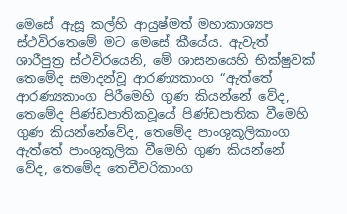මෙසේ ඇසූ කල්හි ආයුෂ්මත් මහාකාශ්‍යප ස්ථවිරතෙමේ මට මෙසේ කීයේය. ඇවැත් ශාරීපුත්‍ර ස්ථවිරයෙනි, මේ ශාසනයෙහි භික්ෂුවක් තෙමේද සමාදන්වූ ආරණ්‍යකාංග “ඇත්තේ ආරණ්‍යකාංග පිරීමෙහි ගුණ කියන්නේ වේද, තෙමේද පිණ්ඩපාතිකවූයේ පිණ්ඩපාතික වීමෙහි ගුණ කියන්නේවේද, තෙමේද පාංශුකූලිකාංග ඇත්තේ පාංශුකූලික වීමෙහි ගුණ කියන්නේ වේද, තෙමේද තෙචීවරිකාංග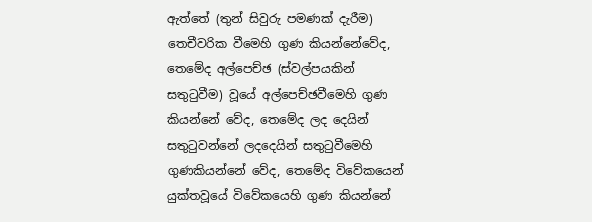ඇත්තේ (තුන් සිවුරු පමණක් දැරීම) තෙචීවරික වීමෙහි ගුණ කියන්නේවේද, තෙමේද අල්පෙච්ඡ (ස්වල්පයකින් සතුටුවීම) වූයේ අල්පෙච්ඡවීමෙහි ගුණ කියන්නේ වේද, තෙමේද ලද දෙයින් සතුටුවන්නේ ලදදෙයින් සතුටුවීමෙහි ගුණකියන්නේ වේද, තෙමේද විවේකයෙන් යුක්තවූයේ විවේකයෙහි ගුණ කියන්නේ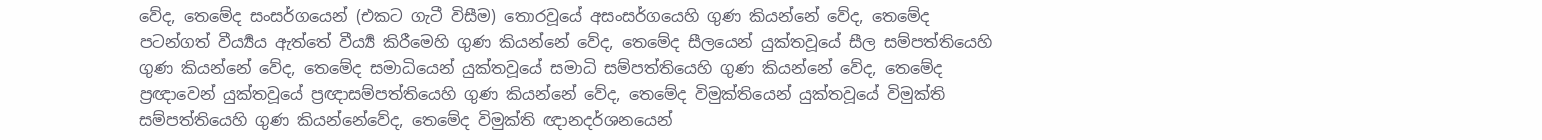වේද, තෙමේද සංසර්ගයෙන් (එකට ගැටී විසීම) තොරවූයේ අසංසර්ගයෙහි ගුණ කියන්නේ වේද, තෙමේද පටන්ගත් වීර්‍ය්‍යය ඇත්තේ වීර්‍ය්‍ය කිරීමෙහි ගුණ කියන්නේ වේද, තෙමේද සීලයෙන් යුක්තවූයේ සීල සම්පත්තියෙහි ගුණ කියන්නේ වේද, තෙමේද සමාධියෙන් යුක්තවූයේ සමාධි සම්පත්තියෙහි ගුණ කියන්නේ වේද, තෙමේද ප්‍රඥාවෙන් යුක්තවූයේ ප්‍රඥාසම්පත්තියෙහි ගුණ කියන්නේ වේද, තෙමේද විමුක්තියෙන් යුක්තවූයේ විමුක්ති සම්පත්තියෙහි ගුණ කියන්නේවේද, තෙමේද විමුක්ති ඥානදර්ශනයෙන්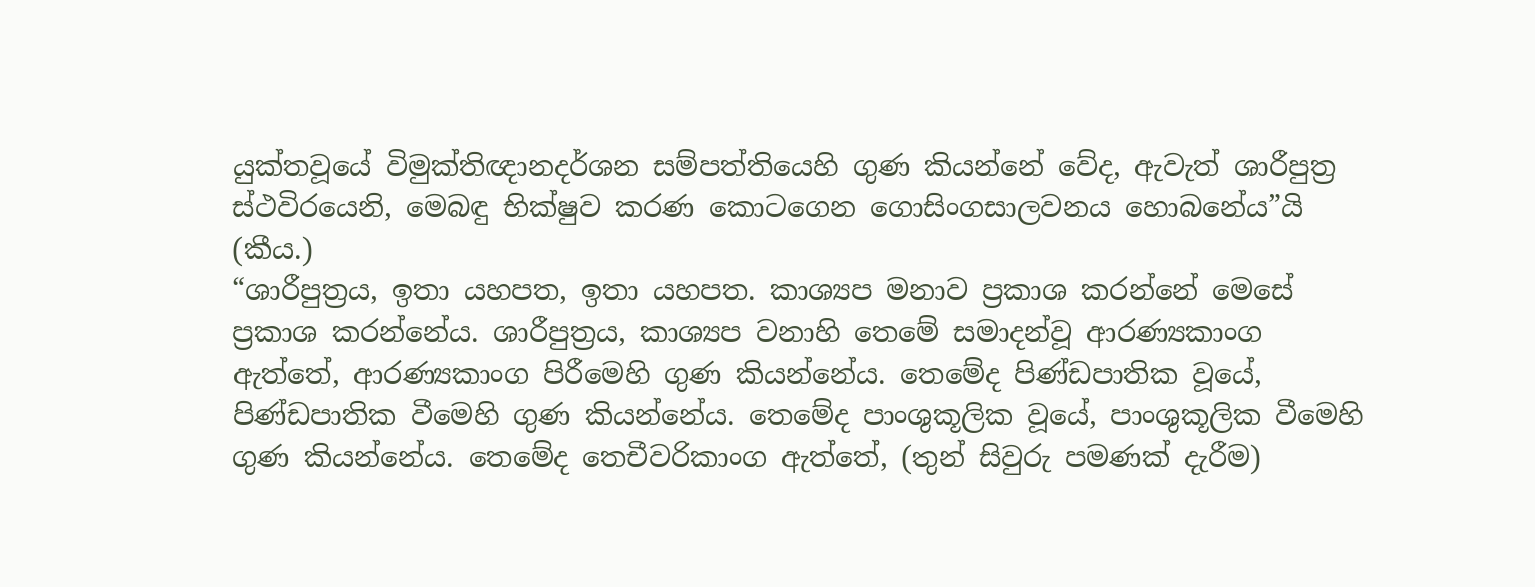යුක්තවූයේ විමුක්තිඥානදර්ශන සම්පත්තියෙහි ගුණ කියන්නේ වේද, ඇවැත් ශාරීපුත්‍ර ස්ථවිරයෙනි, මෙබඳු භික්ෂුව කරණ කොටගෙන ගොසිංගසාලවනය හොබනේය”යි (කීය.)
“ශාරීපුත්‍රය, ඉතා යහපත, ඉතා යහපත. කාශ්‍යප මනාව ප්‍රකාශ කරන්නේ මෙසේ ප්‍රකාශ කරන්නේය. ශාරීපුත්‍රය, කාශ්‍යප වනාහි තෙමේ සමාදන්වූ ආරණ්‍යකාංග ඇත්තේ, ආරණ්‍යකාංග පිරීමෙහි ගුණ කියන්නේය. තෙමේද පිණ්ඩපාතික වූයේ, පිණ්ඩපාතික වීමෙහි ගුණ කියන්නේය. තෙමේද පාංශුකූලික වූයේ, පාංශුකූලික වීමෙහි ගුණ කියන්නේය. තෙමේද තෙචීවරිකාංග ඇත්තේ, (තුන් සිවුරු පමණක් දැරීම)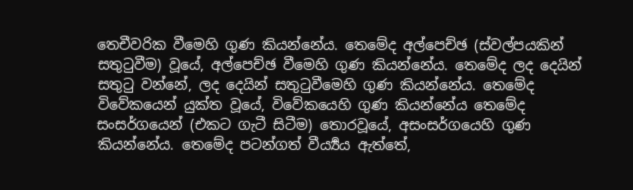තෙචීවරික වීමෙහි ගුණ කියන්නේය. තෙමේද අල්පෙච්ඡ (ස්වල්පයකින් සතුටුවීම) වූයේ, අල්පෙච්ඡ වීමෙහි ගුණ කියන්නේය. තෙමේද ලද දෙයින් සතුටු වන්නේ, ලද දෙයින් සතුටුවීමෙහි ගුණ කියන්නේය. තෙමේද විවේකයෙන් යුක්ත වූයේ, විවේකයෙහි ගුණ කියන්නේය තෙමේද සංසර්ගයෙන් (එකට ගැටී සිටීම) තොරවූයේ, අසංසර්ගයෙහි ගුණ කියන්නේය. තෙමේද පටන්ගත් වීර්‍ය්‍යය ඇත්තේ,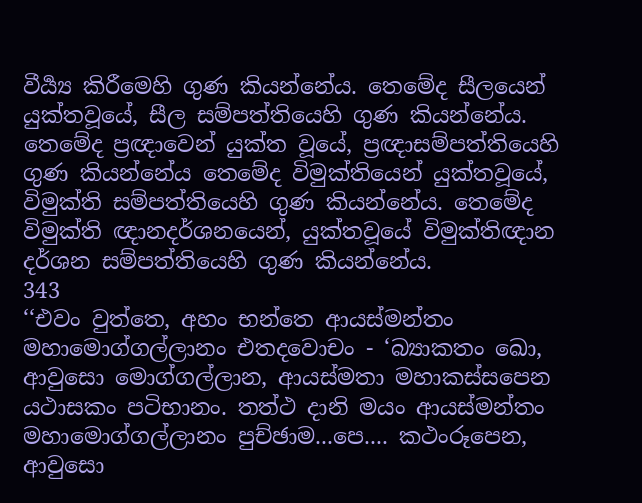වීර්‍ය්‍ය කිරීමෙහි ගුණ කියන්නේය. තෙමේද සීලයෙන් යුක්තවූයේ, සීල සම්පත්තියෙහි ගුණ කියන්නේය. තෙමේද ප්‍රඥාවෙන් යුක්ත වූයේ, ප්‍රඥාසම්පත්තියෙහි ගුණ කියන්නේය තෙමේද විමුක්තියෙන් යුක්තවූයේ, විමුක්ති සම්පත්තියෙහි ගුණ කියන්නේය. තෙමේද විමුක්ති ඥානදර්ශනයෙන්, යුක්තවූයේ විමුක්තිඥාන දර්ශන සම්පත්තියෙහි ගුණ කියන්නේය.
343
‘‘එවං වුත්තෙ, අහං භන්තෙ ආයස්මන්තං මහාමොග්ගල්ලානං එතදවොචං - ‘බ්‍යාකතං ඛො, ආවුසො මොග්ගල්ලාන, ආයස්මතා මහාකස්සපෙන යථාසකං පටිභානං. තත්ථ දානි මයං ආයස්මන්තං මහාමොග්ගල්ලානං පුච්ඡාම...පෙ.... කථංරූපෙන, ආවුසො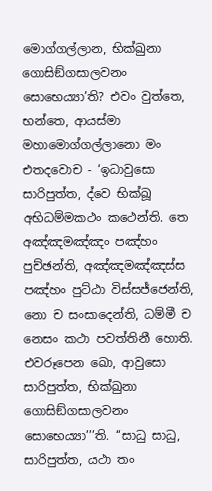මොග්ගල්ලාන, භික්ඛුනා ගොසිඞ්ගසාලවනං සොභෙය්‍යා’ති? එවං වුත්තෙ, භන්තෙ, ආයස්මා මහාමොග්ගල්ලානො මං එතදවොච - ‘ඉධාවුසො සාරිපුත්ත, ද්වෙ භික්ඛූ අභිධම්මකථං කථෙන්ති. තෙ අඤ්ඤමඤ්ඤං පඤ්හං පුච්ඡන්ති, අඤ්ඤමඤ්ඤස්ස පඤ්හං පුට්ඨා විස්සජ්ජෙන්ති, නො ච සංසාදෙන්ති, ධම්මී ච නෙසං කථා පවත්තිනී හොති. එවරූපෙන ඛො, ආවුසො සාරිපුත්ත, භික්ඛුනා ගොසිඞ්ගසාලවනං සොභෙය්‍යා’’’ති. ‘‘සාධු සාධු, සාරිපුත්ත, යථා තං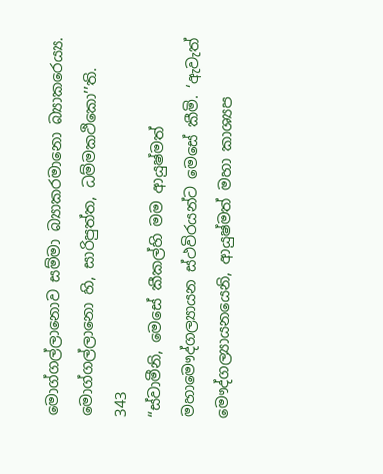මොග්ගල්ලානොව සම්මා බ්‍යාකරමානො බ්‍යාකරෙය්‍ය. මොග්ගල්ලානො හි, සාරිපුත්ත, ධම්මකථිකො’’ති.
343
“ස්වාමීනි, මෙසේ කීකල්හි මම ආයුෂ්මත් මහාමෞද්ගල්‍යායන ස්ථවිරයන්ට මෙසේ කීමි. ‘ඇවැත් මෞද්ගල්‍යායනයෙනි, ආයුෂ්මත් මහා කාශ්‍යප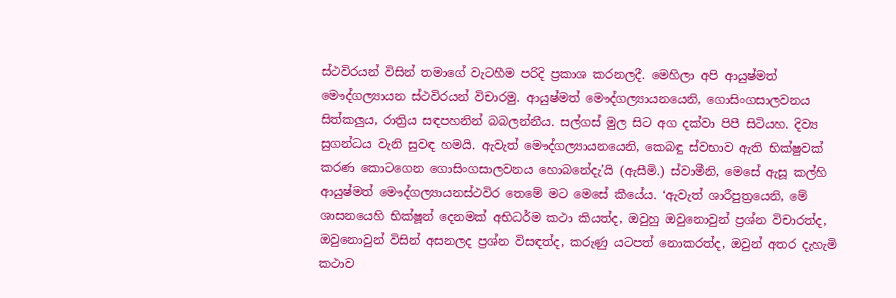ස්ථවිරයන් විසින් තමාගේ වැටහීම පරිදි ප්‍රකාශ කරනලදී. මෙහිලා අපි ආයුෂ්මත් මෞද්ගල්‍යායන ස්ථවිරයන් විචාරමු. ආයුෂ්මත් මෞද්ගල්‍යායනයෙනි, ගොසිංගසාලවනය සිත්කලුය, රාත්‍රිය සඳපහනින් බබලන්නීය. සල්ගස් මුල සිට අග දක්වා පිපී සිටියහ. දිව්‍ය සුගන්ධය වැනි සුවඳ හමයි. ඇවැත් මෞද්ගල්‍යායනයෙනි, කෙබඳු ස්වභාව ඇති භික්ෂුවක් කරණ කොටගෙන ගොසිංගසාලවනය හොබනේදැ’යි (ඇසීමි.) ස්වාමීනි, මෙසේ ඇසූ කල්හි ආයුෂ්මත් මෞද්ගල්‍යායනස්ථවිර තෙමේ මට මෙසේ කීයේය. ‘ඇවැත් ශාරීපුත්‍රයෙනි, මේ ශාසනයෙහි භික්ෂූන් දෙනමක් අභිධර්ම කථා කියත්ද, ඔවුහු ඔවුනොවුන් ප්‍රශ්න විචාරත්ද, ඔවුනොවුන් විසින් අසනලද ප්‍රශ්න විසඳත්ද, කරුණු යටපත් නොකරත්ද, ඔවුන් අතර දැහැමි කථාව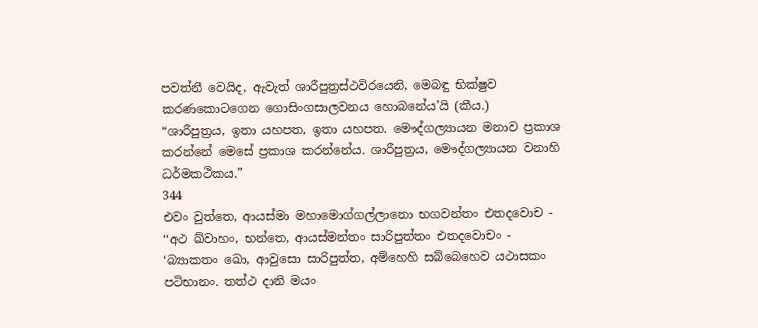පවත්නී වෙයිද, ඇවැත් ශාරීපුත්‍රස්ථවිරයෙනි, මෙබඳු භික්ෂුව කරණකොටගෙන ගොසිංගසාලවනය හොබනේය’යි (කීය.)
“ශාරීපුත්‍රය, ඉතා යහපත, ඉතා යහපත. මෞද්ගල්‍යායන මනාව ප්‍රකාශ කරන්නේ මෙසේ ප්‍රකාශ කරන්නේය. ශාරීපුත්‍රය, මෞද්ගල්‍යායන වනාහි ධර්මකථිකය.”
344
එවං වුත්තෙ, ආයස්මා මහාමොග්ගල්ලානො භගවන්තං එතදවොච - ‘‘අථ ඛ්වාහං, භන්තෙ, ආයස්මන්තං සාරිපුත්තං එතදවොචං - ‘බ්‍යාකතං ඛො, ආවුසො සාරිපුත්ත, අම්හෙහි සබ්බෙහෙව යථාසකං පටිභානං. තත්ථ දානි මයං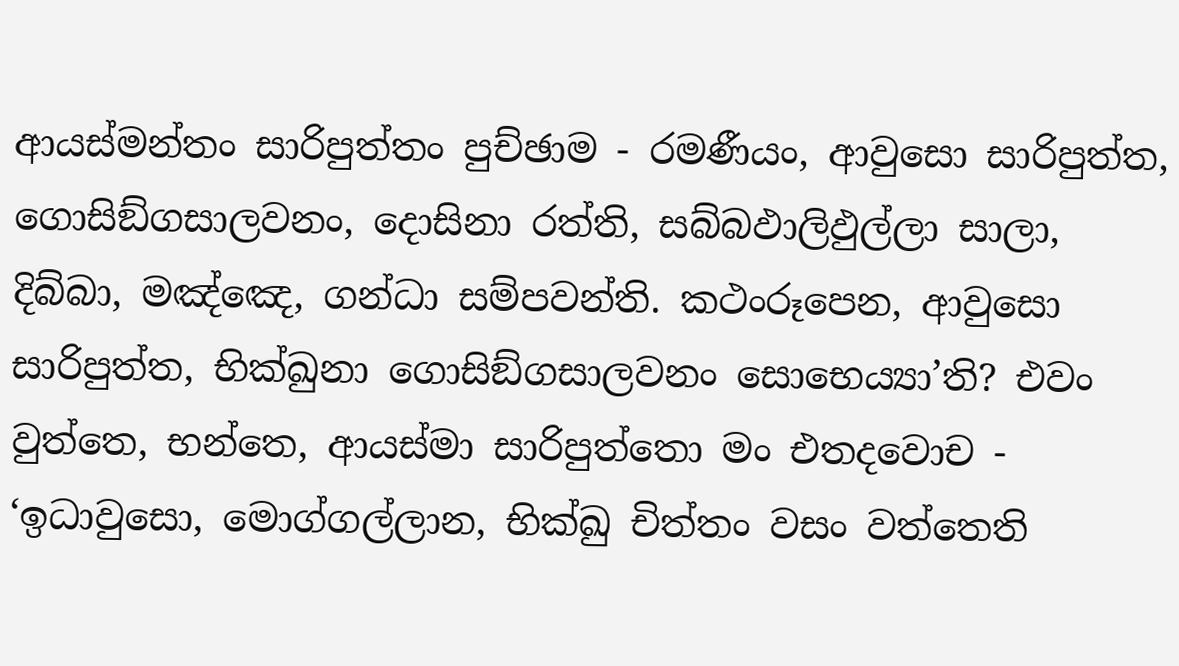ආයස්මන්තං සාරිපුත්තං පුච්ඡාම - රමණීයං, ආවුසො සාරිපුත්ත, ගොසිඞ්ගසාලවනං, දොසිනා රත්ති, සබ්බඵාලිඵුල්ලා සාලා, දිබ්බා, මඤ්ඤෙ, ගන්ධා සම්පවන්ති. කථංරූපෙන, ආවුසො සාරිපුත්ත, භික්ඛුනා ගොසිඞ්ගසාලවනං සොභෙය්‍යා’ති? එවං වුත්තෙ, භන්තෙ, ආයස්මා සාරිපුත්තො මං එතදවොච - ‘ඉධාවුසො, මොග්ගල්ලාන, භික්ඛු චිත්තං වසං වත්තෙති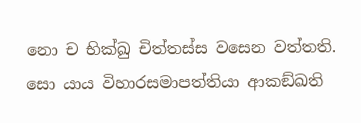නො ච භික්ඛු චිත්තස්ස වසෙන වත්තති. සො යාය විහාරසමාපත්තියා ආකඞ්ඛති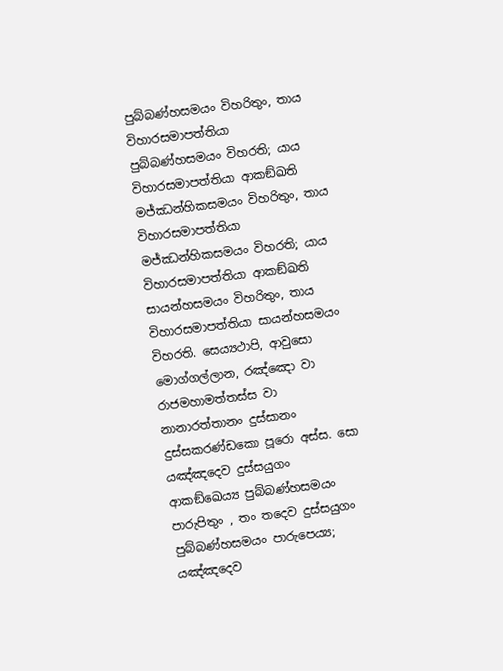පුබ්බණ්හසමයං විහරිතුං, තාය විහාරසමාපත්තියා පුබ්බණ්හසමයං විහරති; යාය විහාරසමාපත්තියා ආකඞ්ඛති මජ්ඣන්හිකසමයං විහරිතුං, තාය විහාරසමාපත්තියා මජ්ඣන්හිකසමයං විහරති; යාය විහාරසමාපත්තියා ආකඞ්ඛති සායන්හසමයං විහරිතුං, තාය විහාරසමාපත්තියා සායන්හසමයං විහරති. සෙය්‍යථාපි, ආවුසො මොග්ගල්ලාන, රඤ්ඤො වා රාජමහාමත්තස්ස වා නානාරත්තානං දුස්සානං දුස්සකරණ්ඩකො පූරො අස්ස. සො යඤ්ඤදෙව දුස්සයුගං ආකඞ්ඛෙය්‍ය පුබ්බණ්හසමයං පාරුපිතුං , තං තදෙව දුස්සයුගං පුබ්බණ්හසමයං පාරුපෙය්‍ය; යඤ්ඤදෙව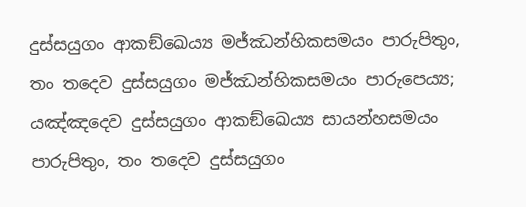දුස්සයුගං ආකඞ්ඛෙය්‍ය මජ්ඣන්හිකසමයං පාරුපිතුං, තං තදෙව දුස්සයුගං මජ්ඣන්හිකසමයං පාරුපෙය්‍ය; යඤ්ඤදෙව දුස්සයුගං ආකඞ්ඛෙය්‍ය සායන්හසමයං පාරුපිතුං, තං තදෙව දුස්සයුගං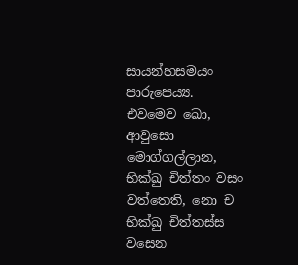සායන්හසමයං පාරුපෙය්‍ය. එවමෙව ඛො, ආවුසො මොග්ගල්ලාන, භික්ඛු චිත්තං වසං වත්තෙති, නො ච භික්ඛු චිත්තස්ස වසෙන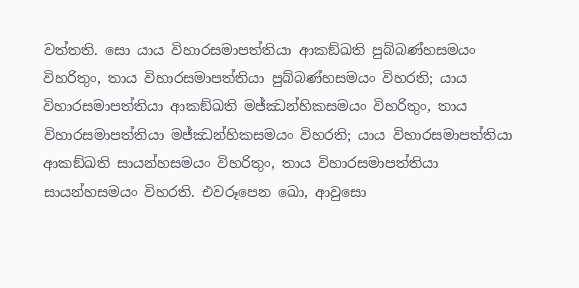වත්තති. සො යාය විහාරසමාපත්තියා ආකඞ්ඛති පුබ්බණ්හසමයං විහරිතුං, තාය විහාරසමාපත්තියා පුබ්බණ්හසමයං විහරති; යාය විහාරසමාපත්තියා ආකඞ්ඛති මජ්ඣන්හිකසමයං විහරිතුං, තාය විහාරසමාපත්තියා මජ්ඣන්හිකසමයං විහරති; යාය විහාරසමාපත්තියා ආකඞ්ඛති සායන්හසමයං විහරිතුං, තාය විහාරසමාපත්තියා සායන්හසමයං විහරති. එවරූපෙන ඛො, ආවුසො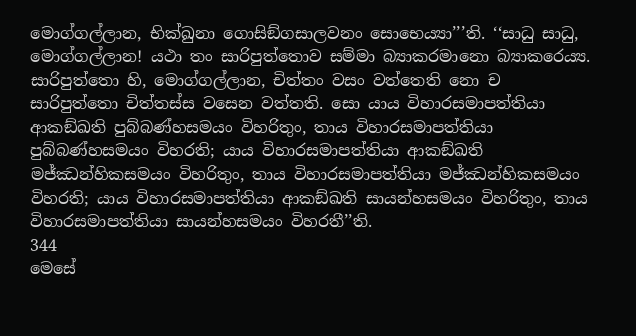මොග්ගල්ලාන, භික්ඛුනා ගොසිඞ්ගසාලවනං සොභෙය්‍යා’’’ති. ‘‘සාධු සාධු, මොග්ගල්ලාන! යථා තං සාරිපුත්තොව සම්මා බ්‍යාකරමානො බ්‍යාකරෙය්‍ය. සාරිපුත්තො හි, මොග්ගල්ලාන, චිත්තං වසං වත්තෙති නො ච සාරිපුත්තො චිත්තස්ස වසෙන වත්තති. සො යාය විහාරසමාපත්තියා ආකඞ්ඛති පුබ්බණ්හසමයං විහරිතුං, තාය විහාරසමාපත්තියා පුබ්බණ්හසමයං විහරති; යාය විහාරසමාපත්තියා ආකඞ්ඛති මජ්ඣන්හිකසමයං විහරිතුං, තාය විහාරසමාපත්තියා මජ්ඣන්හිකසමයං විහරති; යාය විහාරසමාපත්තියා ආකඞ්ඛති සායන්හසමයං විහරිතුං, තාය විහාරසමාපත්තියා සායන්හසමයං විහරතී’’ති.
344
මෙසේ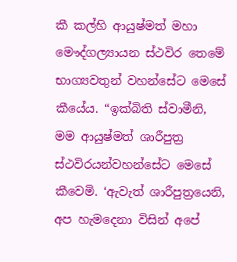කී කල්හි ආයුෂ්මත් මහා මෞද්ගල්‍යායන ස්ථවිර තෙමේ භාග්‍යවතුන් වහන්සේට මෙසේ කීයේය. “ඉක්බිති ස්වාමීනි, මම ආයුෂ්මත් ශාරීපුත්‍ර ස්ථවිරයන්වහන්සේට මෙසේ කීවෙමි. ‘ඇවැත් ශාරීපුත්‍රයෙනි, අප හැමදෙනා විසින් අපේ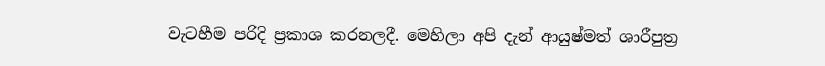වැටහීම පරිදි ප්‍රකාශ කරනලදී. මෙහිලා අපි දැන් ආයුෂ්මත් ශාරීපුත්‍ර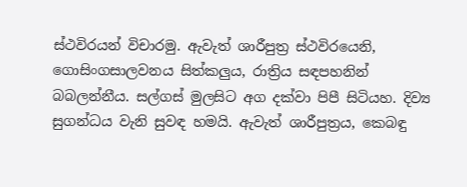ස්ථවිරයන් විචාරමු. ඇවැත් ශාරීපුත්‍ර ස්ථවිරයෙනි, ගොසිංගසාලවනය සිත්කලුය, රාත්‍රිය සඳපහනින් බබලන්නීය. සල්ගස් මුලසිට අග දක්වා පිපී සිටියහ. දිව්‍ය සුගන්ධය වැනි සුවඳ හමයි. ඇවැත් ශාරීපුත්‍රය, කෙබඳු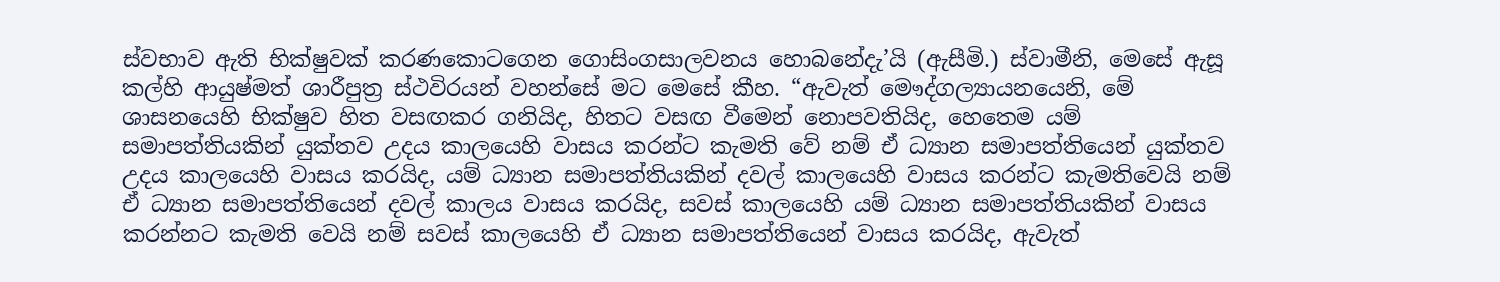ස්වභාව ඇති භික්ෂුවක් කරණකොටගෙන ගොසිංගසාලවනය හොබනේදැ’යි (ඇසීමි.) ස්වාමීනි, මෙසේ ඇසූ කල්හි ආයුෂ්මත් ශාරීපුත්‍ර ස්ථවිරයන් වහන්සේ මට මෙසේ කීහ. “ඇවැත් මෞද්ගල්‍යායනයෙනි, මේ ශාසනයෙහි භික්ෂුව හිත වසඟකර ගනියිද, හිතට වසඟ වීමෙන් නොපවතියිද, හෙතෙම යම් සමාපත්තියකින් යුක්තව උදය කාලයෙහි වාසය කරන්ට කැමති වේ නම් ඒ ධ්‍යාන සමාපත්තියෙන් යුක්තව උදය කාලයෙහි වාසය කරයිද, යම් ධ්‍යාන සමාපත්තියකින් දවල් කාලයෙහි වාසය කරන්ට කැමතිවෙයි නම් ඒ ධ්‍යාන සමාපත්තියෙන් දවල් කාලය වාසය කරයිද, සවස් කාලයෙහි යම් ධ්‍යාන සමාපත්තියකින් වාසය කරන්නට කැමති වෙයි නම් සවස් කාලයෙහි ඒ ධ්‍යාන සමාපත්තියෙන් වාසය කරයිද, ඇවැත්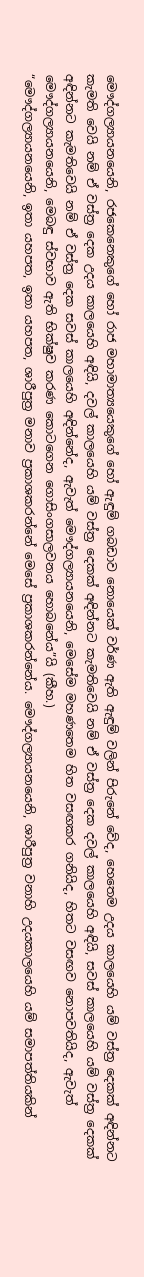මෞද්ගල්‍යායනයෙනි, රජකෙනෙකුගේ හෝ රාජ මහාමාත්‍යයෙකුගේ හෝ ඇඳුම් ගබඩාව නොයෙක් වර්ණ ඇති ඇඳුම් වලින් පිරුනේ වේද, හෙතෙම උදය කාලයෙහි යම් වස්ත්‍ර දෙකක් අඳින්නට කැමති වෙයි නම් ඒ වස්ත්‍ර දෙක උදය කාලයෙහි අඳියි, දවල් කාලයෙහි යම් වස්ත්‍ර දෙකක් අඳින්නට කැමතිවෙයි නම් ඒ වස්ත්‍ර දෙක දවල් කාලයෙහි අඳියි, සවස් කාලයෙහි යම් වස්ත්‍ර දෙකක් අඳින්නට කැමතිවෙයි නම් ඒ වස්ත්‍ර දෙක සවස් කාලයෙහි අඳින්නේද, ඇවැත් මෞද්ගල්‍යායනයෙනි, මෙසේම මහණතෙම හිත වසඟකර ගනියිද, හිතට වසඟව නොපවතියිද, ඇවැත් මෞද්ගල්‍යායනයෙනි, මෙබඳු ස්වභාව ඇති භික්ෂුව කරණ කොටගෙන ගොසිංගසාලවනය හොබනේය”යි (කීහ.)
“මෞද්ගල්‍යායනයෙනි, ඉතා යහපත, ඉතා යහපත, ශාරීපුත්‍ර මනාව ප්‍රකාශකරන්නේ මෙසේ ප්‍රකාශකරන්නේය. මෞද්ගල්‍යායනයෙනි, ශාරීපුත්‍ර වනාහි උදයකාලයෙහි යම් සමාපත්තියකින්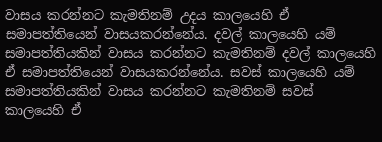වාසය කරන්නට කැමතිනම් උදය කාලයෙහි ඒ සමාපත්තියෙන් වාසයකරන්නේය. දවල් කාලයෙහි යම් සමාපත්තියකින් වාසය කරන්නට කැමතිනම් දවල් කාලයෙහි ඒ සමාපත්තියෙන් වාසයකරන්නේය. සවස් කාලයෙහි යම් සමාපත්තියකින් වාසය කරන්නට කැමතිනම් සවස් කාලයෙහි ඒ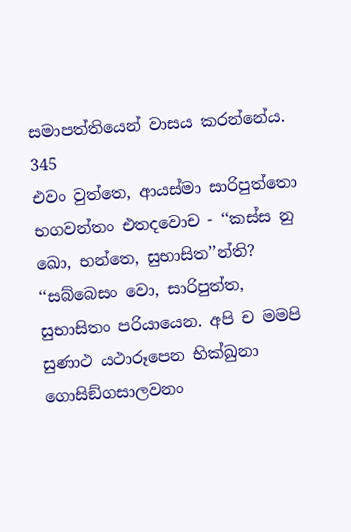සමාපත්තියෙන් වාසය කරන්නේය.
345
එවං වුත්තෙ, ආයස්මා සාරිපුත්තො භගවන්තං එතදවොච - ‘‘කස්ස නු ඛො, භන්තෙ, සුභාසිත’’න්ති? ‘‘සබ්බෙසං වො, සාරිපුත්ත, සුභාසිතං පරියායෙන. අපි ච මමපි සුණාථ යථාරූපෙන භික්ඛුනා ගොසිඞ්ගසාලවනං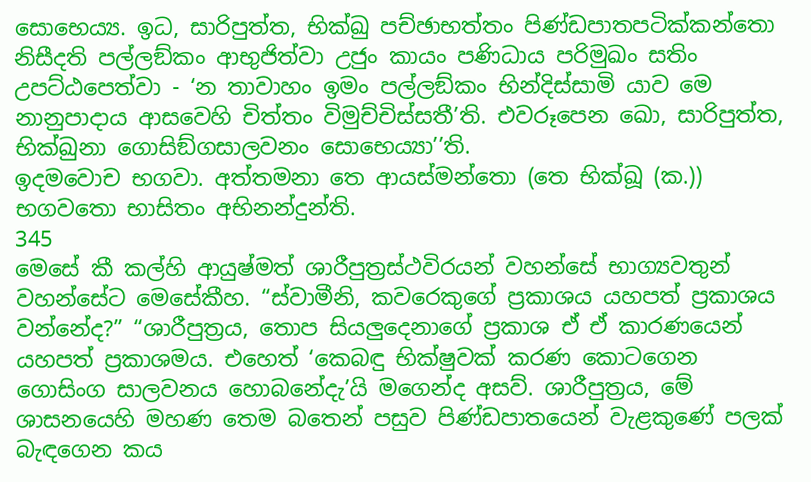සොභෙය්‍ය. ඉධ, සාරිපුත්ත, භික්ඛු පච්ඡාභත්තං පිණ්ඩපාතපටික්කන්තො නිසීදති පල්ලඞ්කං ආභුජිත්වා උජුං කායං පණිධාය පරිමුඛං සතිං උපට්ඨපෙත්වා - ‘න තාවාහං ඉමං පල්ලඞ්කං භින්දිස්සාමි යාව මෙ නානුපාදාය ආසවෙහි චිත්තං විමුච්චිස්සතී’ති. එවරූපෙන ඛො, සාරිපුත්ත, භික්ඛුනා ගොසිඞ්ගසාලවනං සොභෙය්‍යා’’ති.
ඉදමවොච භගවා. අත්තමනා තෙ ආයස්මන්තො (තෙ භික්ඛූ (ක.)) භගවතො භාසිතං අභිනන්දුන්ති.
345
මෙසේ කී කල්හි ආයුෂ්මත් ශාරීපුත්‍රස්ථවිරයන් වහන්සේ භාග්‍යවතුන් වහන්සේට මෙසේකීහ. “ස්වාමීනි, කවරෙකුගේ ප්‍රකාශය යහපත් ප්‍රකාශය වන්නේද?” “ශාරීපුත්‍රය, තොප සියලුදෙනාගේ ප්‍රකාශ ඒ ඒ කාරණයෙන් යහපත් ප්‍රකාශමය. එහෙත් ‘කෙබඳු භික්ෂුවක් කරණ කොටගෙන ගොසිංග සාලවනය හොබනේදැ’යි මගෙන්ද අසව්. ශාරීපුත්‍රය, මේ ශාසනයෙහි මහණ තෙම බතෙන් පසුව පිණ්ඩපාතයෙන් වැළකුණේ පලක් බැඳගෙන කය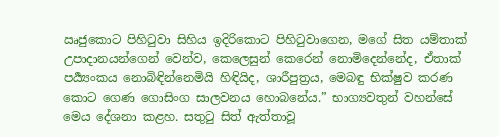ඍජුකොට පිහිටුවා සිහිය ඉදිරිකොට පිහිටුවාගෙන, මගේ සිත යම්තාක් උපාදානයන්ගෙන් වෙන්ව, කෙලෙසුන් කෙරෙන් නොමිදෙන්නේද, ඒතාක් පර්‍ය්‍යංකය නොබිඳින්නෙමියි හිඳියිද, ශාරීපුත්‍රය, මෙබඳු භික්ෂුව කරණ කොට ගෙණ ගොසිංග සාලවනය හොබනේය.” භාග්‍යවතුන් වහන්සේ මෙය දේශනා කළහ. සතුටු සිත් ඇත්තාවූ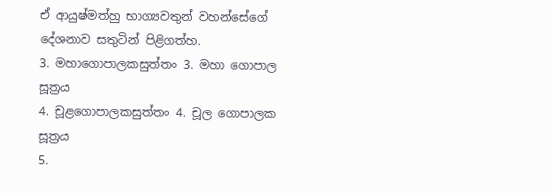ඒ ආයුෂ්මත්හු භාග්‍යවතුන් වහන්සේගේ දේශනාව සතුටින් පිළිගත්හ.
3. මහාගොපාලකසුත්තං 3. මහා ගොපාල සූත්‍රය
4. චූළගොපාලකසුත්තං 4. චූල ගොපාලක සූත්‍රය
5.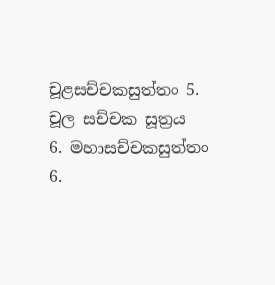චූළසච්චකසුත්තං 5. චූල සච්චක සූත්‍රය
6. මහාසච්චකසුත්තං 6.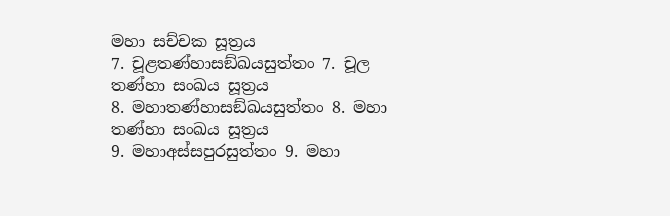මහා සච්චක සූත්‍රය
7. චූළතණ්හාසඞ්ඛයසුත්තං 7. චූල තණ්හා සංඛය සූත්‍රය
8. මහාතණ්හාසඞ්ඛයසුත්තං 8. මහා තණ්හා සංඛය සූත්‍රය
9. මහාඅස්සපුරසුත්තං 9. මහා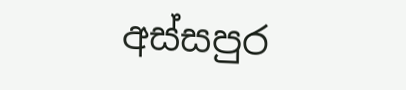අස්සපුර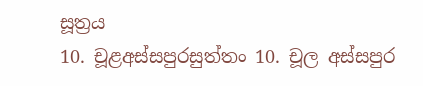සූත්‍රය
10. චූළඅස්සපුරසුත්තං 10. චූල අස්සපුර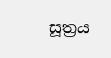සූත්‍රය